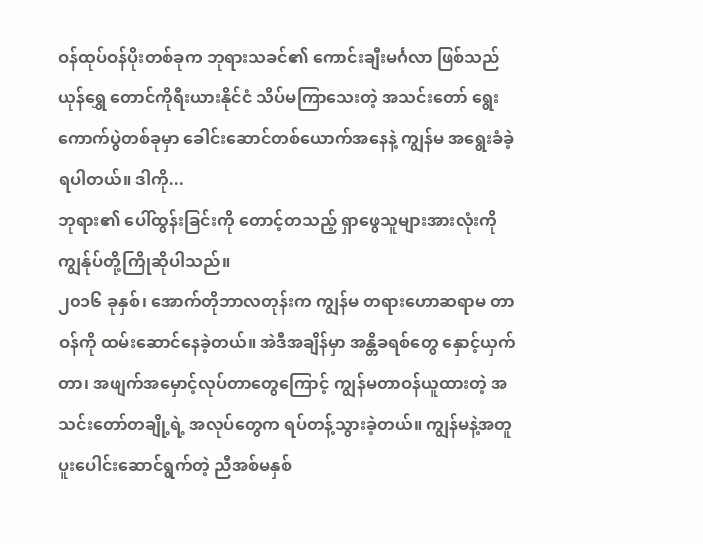ဝန်ထုပ်ဝန်ပိုးတစ်ခုက ဘုရားသခင်၏ ကောင်းချီးမင်္ဂလာ ဖြစ်သည်
ယုန်ရွှေ တောင်ကိုရီးယားနိုင်ငံ သိပ်မကြာသေးတဲ့ အသင်းတော် ရွေးကောက်ပွဲတစ်ခုမှာ ခေါင်းဆောင်တစ်ယောက်အနေနဲ့ ကျွန်မ အရွေးခံခဲ့ရပါတယ်။ ဒါကို...
ဘုရား၏ ပေါ်ထွန်းခြင်းကို တောင့်တသည့် ရှာဖွေသူများအားလုံးကို ကျွန်ုပ်တို့ကြိုဆိုပါသည်။
၂၀၁၆ ခုနှစ်၊ အောက်တိုဘာလတုန်းက ကျွန်မ တရားဟောဆရာမ တာဝန်ကို ထမ်းဆောင်နေခဲ့တယ်။ အဲဒီအချိန်မှာ အန္တိခရစ်တွေ နှောင့်ယှက်တာ၊ အဖျက်အမှောင့်လုပ်တာတွေကြောင့် ကျွန်မတာဝန်ယူထားတဲ့ အသင်းတော်တချို့ရဲ့ အလုပ်တွေက ရပ်တန့်သွားခဲ့တယ်။ ကျွန်မနဲ့အတူ ပူးပေါင်းဆောင်ရွက်တဲ့ ညီအစ်မနှစ်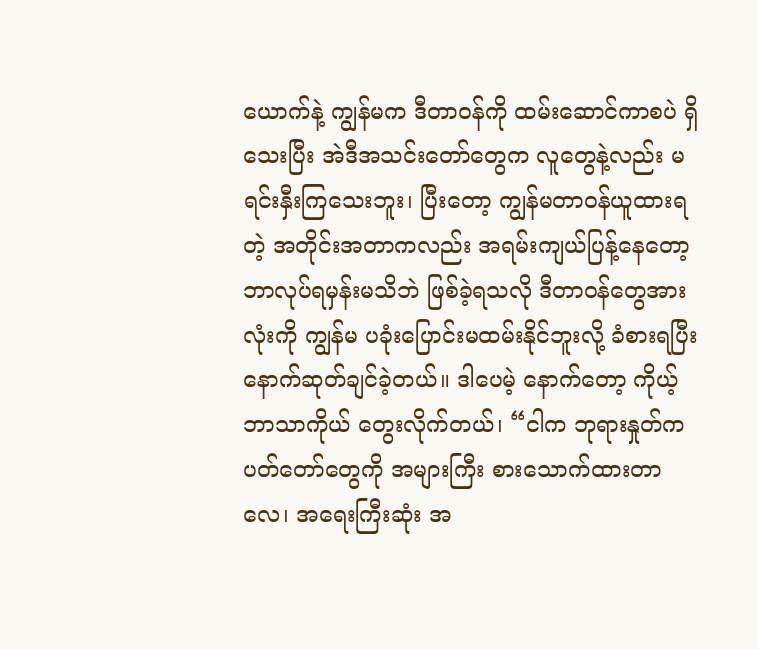ယောက်နဲ့ ကျွန်မက ဒီတာဝန်ကို ထမ်းဆောင်ကာစပဲ ရှိသေးပြီး အဲဒီအသင်းတော်တွေက လူတွေနဲ့လည်း မရင်းနှီးကြသေးဘူး၊ ပြီးတော့ ကျွန်မတာဝန်ယူထားရတဲ့ အတိုင်းအတာကလည်း အရမ်းကျယ်ပြန့်နေတော့ ဘာလုပ်ရမှန်းမသိဘဲ ဖြစ်ခဲ့ရသလို ဒီတာဝန်တွေအားလုံးကို ကျွန်မ ပခုံးပြောင်းမထမ်းနိုင်ဘူးလို့ ခံစားရပြီး နောက်ဆုတ်ချင်ခဲ့တယ်။ ဒါပေမဲ့ နောက်တော့ ကိုယ့်ဘာသာကိုယ် တွေးလိုက်တယ်၊ “ငါက ဘုရားနှုတ်ကပတ်တော်တွေကို အများကြီး စားသောက်ထားတာလေ၊ အရေးကြီးဆုံး အ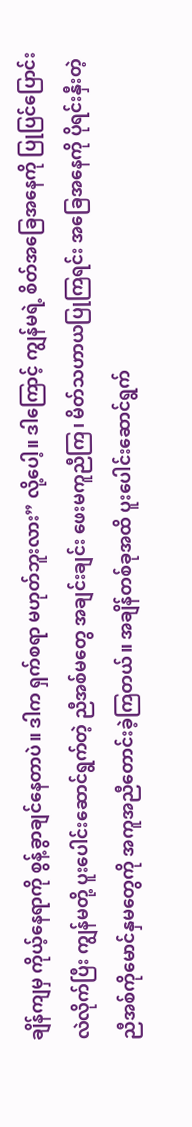ချိန်ကျမှ ကိုယ့်နေရာကို စွန့်ခွာချင်နေတာပဲ။ ဒါက ရှက်စရာ မဟုတ်ဘူးလား” လို့ပေါ့။ ဒါကြောင့် ကျွန်မရဲ့ စိတ်အခြေအနေကို ပြုပြင်ပြောင်းလဲလိုက်ပြီး ကျွန်မတို့ ပူးပေါင်းဆောင်ရွက်တဲ့ ညီအစ်မတွေ အချင်းချင်း ဖေးမကူညီကြ၊ မိတ်သဟာယပြုကြရင်း အခြေအနေကို ပိုရင်းနှီးတဲ့ ညီအစ်ကိုမောင်နှမတွေကို အကူအညီတောင်းခဲ့ကြတယ်။ အချိန်တစ်ခုအထိ ပူးပေါင်းဆောင်ရွက်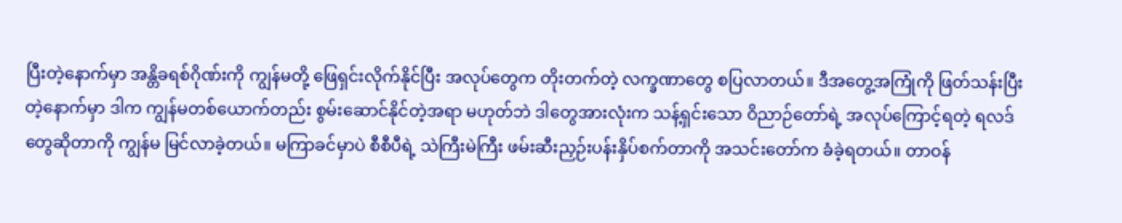ပြီးတဲ့နောက်မှာ အန္တိခရစ်ဂိုဏ်းကို ကျွန်မတို့ ဖြေရှင်းလိုက်နိုင်ပြီး အလုပ်တွေက တိုးတက်တဲ့ လက္ခဏာတွေ စပြလာတယ်။ ဒီအတွေ့အကြုံကို ဖြတ်သန်းပြီးတဲ့နောက်မှာ ဒါက ကျွန်မတစ်ယောက်တည်း စွမ်းဆောင်နိုင်တဲ့အရာ မဟုတ်ဘဲ ဒါတွေအားလုံးက သန့်ရှင်းသော ဝိညာဉ်တော်ရဲ့ အလုပ်ကြောင့်ရတဲ့ ရလဒ်တွေဆိုတာကို ကျွန်မ မြင်လာခဲ့တယ်။ မကြာခင်မှာပဲ စီစီပီရဲ့ သဲကြီးမဲကြီး ဖမ်းဆီးညှဉ်းပန်းနှိပ်စက်တာကို အသင်းတော်က ခံခဲ့ရတယ်။ တာဝန်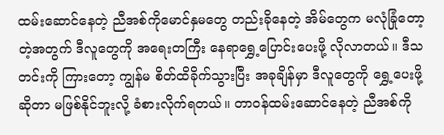ထမ်းဆောင်နေတဲ့ ညီအစ်ကိုမောင်နှမတွေ တည်းခိုနေတဲ့ အိမ်တွေက မလုံခြုံတော့တဲ့အတွက် ဒီလူတွေကို အရေးတကြီး နေရာရွှေ့ပြောင်းပေးဖို့ လိုလာတယ်။ ဒီသတင်းကို ကြားတော့ ကျွန်မ စိတ်ထိခိုက်သွားပြီး အခုချိန်မှာ ဒီလူတွေကို ရွှေ့ပေးဖို့ဆိုတာ မဖြစ်နိုင်ဘူးလို့ ခံစားလိုက်ရတယ်။ တာဝန်ထမ်းဆောင်နေတဲ့ ညီအစ်ကို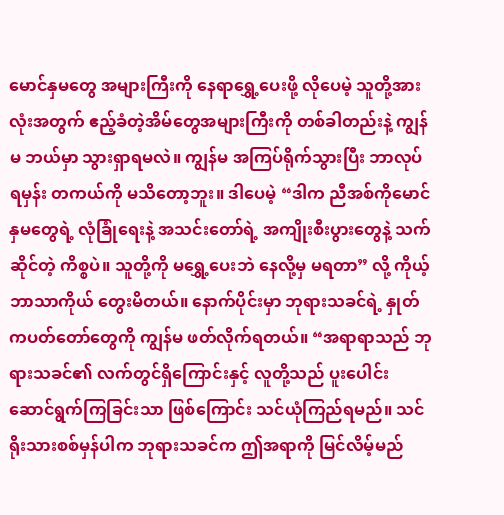မောင်နှမတွေ အများကြီးကို နေရာရွှေ့ပေးဖို့ လိုပေမဲ့ သူတို့အားလုံးအတွက် ဧည့်ခံတဲ့အိမ်တွေအများကြီးကို တစ်ခါတည်းနဲ့ ကျွန်မ ဘယ်မှာ သွားရှာရမလဲ။ ကျွန်မ အကြပ်ရိုက်သွားပြီး ဘာလုပ်ရမှန်း တကယ်ကို မသိတော့ဘူး။ ဒါပေမဲ့ “ဒါက ညီအစ်ကိုမောင်နှမတွေရဲ့ လုံခြုံရေးနဲ့ အသင်းတော်ရဲ့ အကျိုးစီးပွားတွေနဲ့ သက်ဆိုင်တဲ့ ကိစ္စပဲ။ သူတို့ကို မရွှေ့ပေးဘဲ နေလို့မှ မရတာ” လို့ ကိုယ့်ဘာသာကိုယ် တွေးမိတယ်။ နောက်ပိုင်းမှာ ဘုရားသခင်ရဲ့ နှုတ်ကပတ်တော်တွေကို ကျွန်မ ဖတ်လိုက်ရတယ်။ “အရာရာသည် ဘုရားသခင်၏ လက်တွင်ရှိကြောင်းနှင့် လူတို့သည် ပူးပေါင်းဆောင်ရွက်ကြခြင်းသာ ဖြစ်ကြောင်း သင်ယုံကြည်ရမည်။ သင် ရိုးသားစစ်မှန်ပါက ဘုရားသခင်က ဤအရာကို မြင်လိမ့်မည်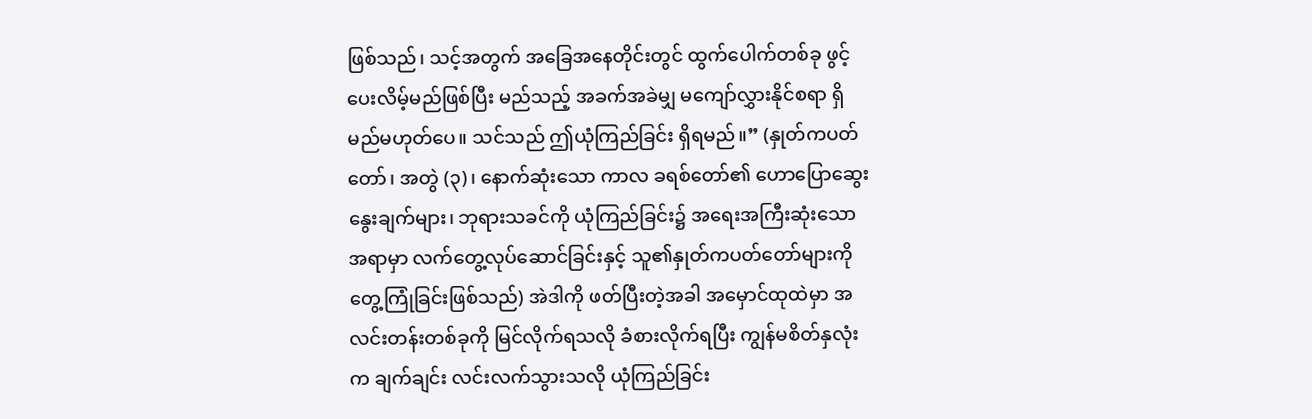ဖြစ်သည်၊ သင့်အတွက် အခြေအနေတိုင်းတွင် ထွက်ပေါက်တစ်ခု ဖွင့်ပေးလိမ့်မည်ဖြစ်ပြီး မည်သည့် အခက်အခဲမျှ မကျော်လွှားနိုင်စရာ ရှိမည်မဟုတ်ပေ။ သင်သည် ဤယုံကြည်ခြင်း ရှိရမည်။” (နှုတ်ကပတ်တော်၊ အတွဲ (၃)၊ နောက်ဆုံးသော ကာလ ခရစ်တော်၏ ဟောပြောဆွေးနွေးချက်များ၊ ဘုရားသခင်ကို ယုံကြည်ခြင်း၌ အရေးအကြီးဆုံးသောအရာမှာ လက်တွေ့လုပ်ဆောင်ခြင်းနှင့် သူ၏နှုတ်ကပတ်တော်များကို တွေ့ကြုံခြင်းဖြစ်သည်) အဲဒါကို ဖတ်ပြီးတဲ့အခါ အမှောင်ထုထဲမှာ အလင်းတန်းတစ်ခုကို မြင်လိုက်ရသလို ခံစားလိုက်ရပြီး ကျွန်မစိတ်နှလုံးက ချက်ချင်း လင်းလက်သွားသလို ယုံကြည်ခြင်း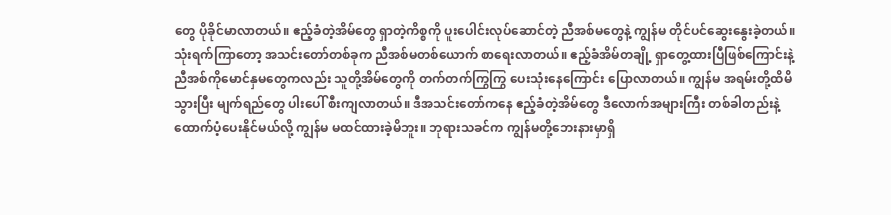တွေ ပိုခိုင်မာလာတယ်။ ဧည့်ခံတဲ့အိမ်တွေ ရှာတဲ့ကိစ္စကို ပူးပေါင်းလုပ်ဆောင်တဲ့ ညီအစ်မတွေနဲ့ ကျွန်မ တိုင်ပင်ဆွေးနွေးခဲ့တယ်။ သုံးရက်ကြာတော့ အသင်းတော်တစ်ခုက ညီအစ်မတစ်ယောက် စာရေးလာတယ်။ ဧည့်ခံအိမ်တချို့ ရှာတွေ့ထားပြီဖြစ်ကြောင်းနဲ့ ညီအစ်ကိုမောင်နှမတွေကလည်း သူတို့အိမ်တွေကို တက်တက်ကြွကြွ ပေးသုံးနေကြောင်း ပြောလာတယ်။ ကျွန်မ အရမ်းတို့ထိမိသွားပြီး မျက်ရည်တွေ ပါးပေါ် စီးကျလာတယ်။ ဒီအသင်းတော်ကနေ ဧည့်ခံတဲ့အိမ်တွေ ဒီလောက်အများကြီး တစ်ခါတည်းနဲ့ ထောက်ပံ့ပေးနိုင်မယ်လို့ ကျွန်မ မထင်ထားခဲ့မိဘူး။ ဘုရားသခင်က ကျွန်မတို့ဘေးနားမှာရှိ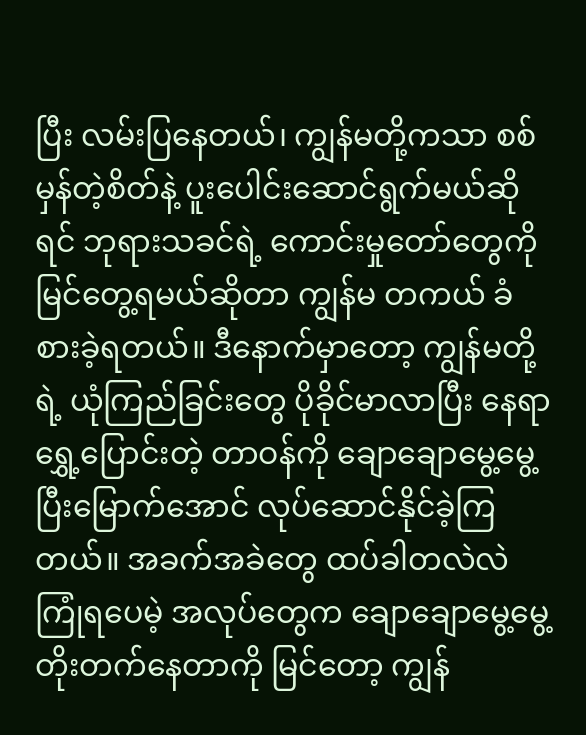ပြီး လမ်းပြနေတယ်၊ ကျွန်မတို့ကသာ စစ်မှန်တဲ့စိတ်နဲ့ ပူးပေါင်းဆောင်ရွက်မယ်ဆိုရင် ဘုရားသခင်ရဲ့ ကောင်းမှုတော်တွေကို မြင်တွေ့ရမယ်ဆိုတာ ကျွန်မ တကယ် ခံစားခဲ့ရတယ်။ ဒီနောက်မှာတော့ ကျွန်မတို့ရဲ့ ယုံကြည်ခြင်းတွေ ပိုခိုင်မာလာပြီး နေရာရွှေ့ပြောင်းတဲ့ တာဝန်ကို ချောချောမွေ့မွေ့ ပြီးမြောက်အောင် လုပ်ဆောင်နိုင်ခဲ့ကြတယ်။ အခက်အခဲတွေ ထပ်ခါတလဲလဲ ကြုံရပေမဲ့ အလုပ်တွေက ချောချောမွေ့မွေ့ တိုးတက်နေတာကို မြင်တော့ ကျွန်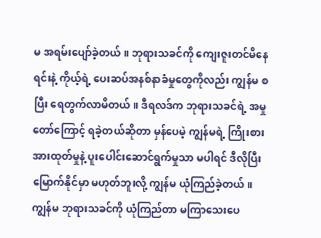မ အရမ်းပျော်ခဲ့တယ်။ ဘုရားသခင်ကို ကျေးဇူးတင်မိနေရင်းနဲ့ ကိုယ့်ရဲ့ ပေးဆပ်အနစ်နာခံမှုတွေကိုလည်း ကျွန်မ စပြီး ရေတွက်လာမိတယ်။ ဒီရလဒ်က ဘုရားသခင်ရဲ့ အမှုတော်ကြောင့် ရခဲ့တယ်ဆိုတာ မှန်ပေမဲ့ ကျွန်မရဲ့ ကြိုးစားအားထုတ်မှုနဲ့ ပူးပေါင်းဆောင်ရွက်မှုသာ မပါရင် ဒီလိုပြီးမြောက်နိုင်မှာ မဟုတ်ဘူးလို့ ကျွန်မ ယုံကြည်ခဲ့တယ်။ ကျွန်မ ဘုရားသခင်ကို ယုံကြည်တာ မကြာသေးပေ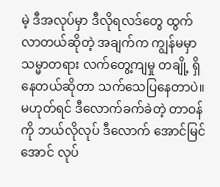မဲ့ ဒီအလုပ်မှာ ဒီလိုရလဒ်တွေ ထွက်လာတယ်ဆိုတဲ့ အချက်က ကျွန်မမှာ သမ္မာတရား လက်တွေ့ကျမှု တချို့ ရှိနေတယ်ဆိုတာ သက်သေပြနေတာပဲ။ မဟုတ်ရင် ဒီလောက်ခက်ခဲတဲ့ တာဝန်ကို ဘယ်လိုလုပ် ဒီလောက် အောင်မြင်အောင် လုပ်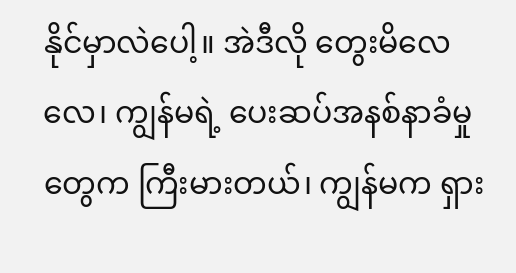နိုင်မှာလဲပေါ့။ အဲဒီလို တွေးမိလေလေ၊ ကျွန်မရဲ့ ပေးဆပ်အနစ်နာခံမှုတွေက ကြီးမားတယ်၊ ကျွန်မက ရှား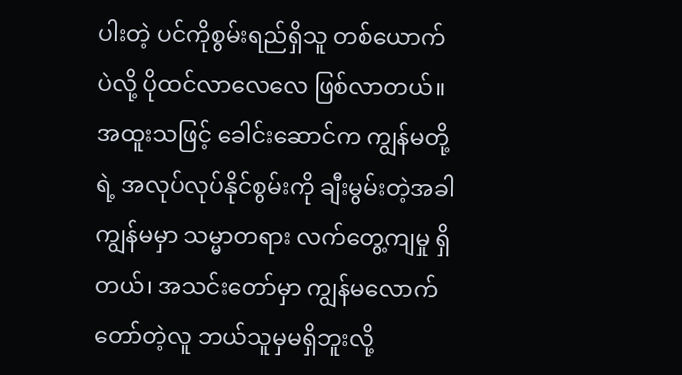ပါးတဲ့ ပင်ကိုစွမ်းရည်ရှိသူ တစ်ယောက်ပဲလို့ ပိုထင်လာလေလေ ဖြစ်လာတယ်။ အထူးသဖြင့် ခေါင်းဆောင်က ကျွန်မတို့ရဲ့ အလုပ်လုပ်နိုင်စွမ်းကို ချီးမွမ်းတဲ့အခါ ကျွန်မမှာ သမ္မာတရား လက်တွေ့ကျမှု ရှိတယ်၊ အသင်းတော်မှာ ကျွန်မလောက် တော်တဲ့လူ ဘယ်သူမှမရှိဘူးလို့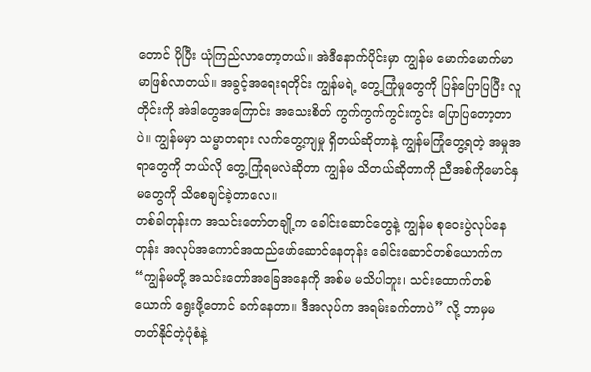တောင် ပိုပြီး ယုံကြည်လာတော့တယ်။ အဲဒီနောက်ပိုင်းမှာ ကျွန်မ မောက်မောက်မာမာဖြစ်လာတယ်။ အခွင့်အရေးရတိုင်း ကျွန်မရဲ့ တွေ့ကြုံမှုတွေကို ပြန်ပြောပြပြီး လူတိုင်းကို အဲဒါတွေအကြောင်း အသေးစိတ် ကွက်ကွက်ကွင်းကွင်း ပြောပြတော့တာပဲ။ ကျွန်မမှာ သမ္မာတရား လက်တွေ့ကျမှု ရှိတယ်ဆိုတာနဲ့ ကျွန်မကြုံတွေ့ရတဲ့ အမှုအရာတွေကို ဘယ်လို တွေ့ကြုံရမလဲဆိုတာ ကျွန်မ သိတယ်ဆိုတာကို ညီအစ်ကိုမောင်နှမတွေကို သိစေချင်ခဲ့တာလေ။
တစ်ခါတုန်းက အသင်းတော်တချို့က ခေါင်းဆောင်တွေနဲ့ ကျွန်မ စုဝေးပွဲလုပ်နေတုန်း အလုပ်အကောင်အထည်ဖော်ဆောင်နေတုန်း ခေါင်းဆောင်တစ်ယောက်က “ကျွန်မတို့ အသင်းတော်အခြေအနေကို အစ်မ မသိပါဘူး၊ သင်းထောက်တစ်ယောက် ရွေးဖို့တောင် ခက်နေတာ။ ဒီအလုပ်က အရမ်းခက်တာပဲ” လို့ ဘာမှမတတ်နိုင်တဲ့ပုံစံနဲ့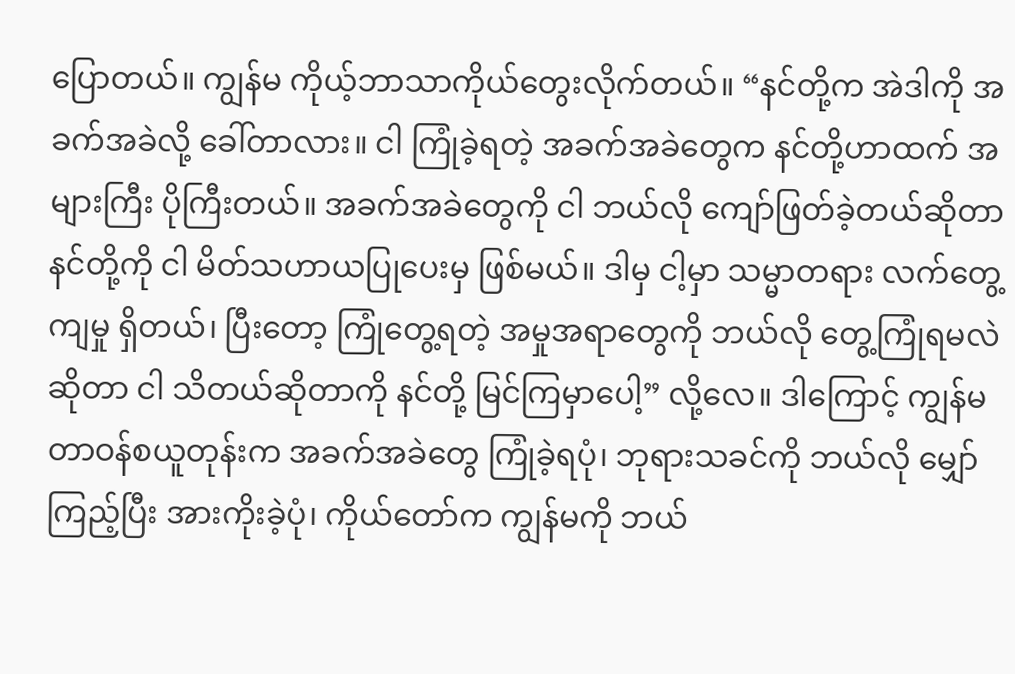ပြောတယ်။ ကျွန်မ ကိုယ့်ဘာသာကိုယ်တွေးလိုက်တယ်။ “နင်တို့က အဲဒါကို အခက်အခဲလို့ ခေါ်တာလား။ ငါ ကြုံခဲ့ရတဲ့ အခက်အခဲတွေက နင်တို့ဟာထက် အများကြီး ပိုကြီးတယ်။ အခက်အခဲတွေကို ငါ ဘယ်လို ကျော်ဖြတ်ခဲ့တယ်ဆိုတာ နင်တို့ကို ငါ မိတ်သဟာယပြုပေးမှ ဖြစ်မယ်။ ဒါမှ ငါ့မှာ သမ္မာတရား လက်တွေ့ကျမှု ရှိတယ်၊ ပြီးတော့ ကြုံတွေ့ရတဲ့ အမှုအရာတွေကို ဘယ်လို တွေ့ကြုံရမလဲဆိုတာ ငါ သိတယ်ဆိုတာကို နင်တို့ မြင်ကြမှာပေါ့” လို့လေ။ ဒါကြောင့် ကျွန်မ တာဝန်စယူတုန်းက အခက်အခဲတွေ ကြုံခဲ့ရပုံ၊ ဘုရားသခင်ကို ဘယ်လို မျှော်ကြည့်ပြီး အားကိုးခဲ့ပုံ၊ ကိုယ်တော်က ကျွန်မကို ဘယ်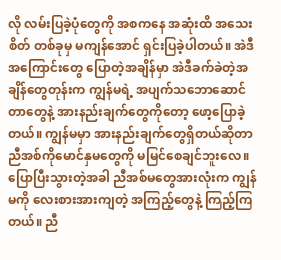လို လမ်းပြခဲ့ပုံတွေကို အစကနေ အဆုံးထိ အသေးစိတ် တစ်ခုမှ မကျန်အောင် ရှင်းပြခဲ့ပါတယ်။ အဲဒီအကြောင်းတွေ ပြောတဲ့အချိန်မှာ အဲဒီခက်ခဲတဲ့အချိန်တွေတုန်းက ကျွန်မရဲ့ အပျက်သဘောဆောင်တာတွေနဲ့ အားနည်းချက်တွေကိုတော့ ဖော့ပြောခဲ့တယ်။ ကျွန်မမှာ အားနည်းချက်တွေရှိတယ်ဆိုတာ ညီအစ်ကိုမောင်နှမတွေကို မမြင်စေချင်ဘူးလေ။ ပြောပြီးသွားတဲ့အခါ ညီအစ်မတွေအားလုံးက ကျွန်မကို လေးစားအားကျတဲ့ အကြည့်တွေနဲ့ ကြည့်ကြတယ်။ ညီ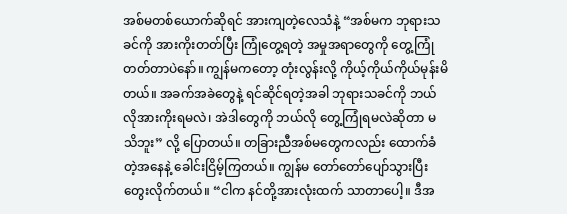အစ်မတစ်ယောက်ဆိုရင် အားကျတဲ့လေသံနဲ့ “အစ်မက ဘုရားသခင်ကို အားကိုးတတ်ပြီး ကြုံတွေ့ရတဲ့ အမှုအရာတွေကို တွေ့ကြုံတတ်တာပဲနော်။ ကျွန်မကတော့ တုံးလွန်းလို့ ကိုယ့်ကိုယ်ကိုယ်မုန်းမိတယ်။ အခက်အခဲတွေနဲ့ ရင်ဆိုင်ရတဲ့အခါ ဘုရားသခင်ကို ဘယ်လိုအားကိုးရမလဲ၊ အဲဒါတွေကို ဘယ်လို တွေ့ကြုံရမလဲဆိုတာ မသိဘူး” လို့ ပြောတယ်။ တခြားညီအစ်မတွေကလည်း ထောက်ခံတဲ့အနေနဲ့ ခေါင်းငြိမ့်ကြတယ်။ ကျွန်မ တော်တော်ပျော်သွားပြီး တွေးလိုက်တယ်။ “ငါက နင်တို့အားလုံးထက် သာတာပေါ့။ ဒီအ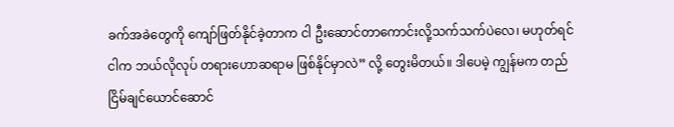ခက်အခဲတွေကို ကျော်ဖြတ်နိုင်ခဲ့တာက ငါ ဦးဆောင်တာကောင်းလို့သက်သက်ပဲလေ၊ မဟုတ်ရင် ငါက ဘယ်လိုလုပ် တရားဟောဆရာမ ဖြစ်နိုင်မှာလဲ” လို့ တွေးမိတယ်။ ဒါပေမဲ့ ကျွန်မက တည်ငြိမ်ချင်ယောင်ဆောင်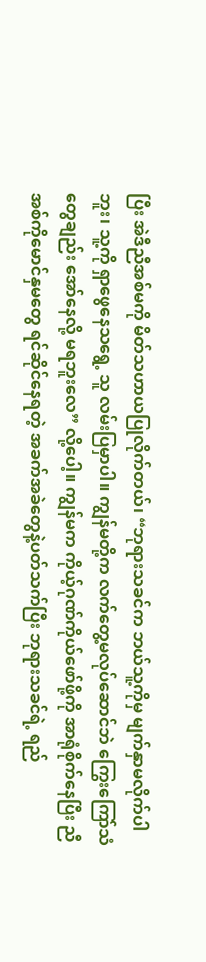ပြီး အဲဒီညီအစ်မကို မိတ်သဟာယပြုလိုက်တယ်၊ “ဘုရားသခင်က ဘယ်သူ့ကိုမှ မျက်နှာမလိုက်ပါဘူး၊ သူ့ကို ရှာဖွေနေသရွေ့ သူ လမ်းပြမှာပါ။ ကျွန်မတို့က လက်တွေ့မလုပ်ဆောင်ဘဲ ကြွေးကြော်သံတွေချည်း အော်နေလို့ မရဘူးလေ” လို့ပေါ့။ ကျွန်မက ကိုယ့်ဂုဏ်ကိုယ်ဖော်ဖို့ကို အာရုံစိုက်နေပြီး ညီအစ်ကိုမောင်နှမတွေ ရင်ဆိုင်နေရတဲ့ အခက်အခဲတွေနဲ့ပတ်သက်ပြီး ဘုရားသခင်ရဲ့ ရည်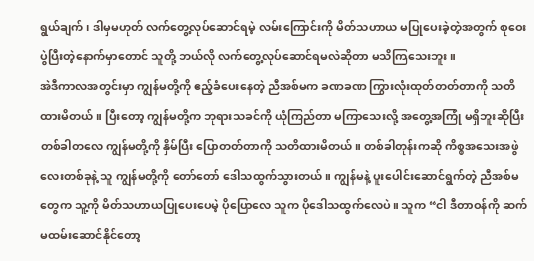ရွယ်ချက်၊ ဒါမှမဟုတ် လက်တွေ့လုပ်ဆောင်ရမဲ့ လမ်းကြောင်းကို မိတ်သဟာယ မပြုပေးခဲ့တဲ့အတွက် စုဝေးပွဲပြီးတဲ့နောက်မှာတောင် သူတို့ ဘယ်လို လက်တွေ့လုပ်ဆောင်ရမလဲဆိုတာ မသိကြသေးဘူး။
အဲဒီကာလအတွင်းမှာ ကျွန်မတို့ကို ဧည့်ခံပေးနေတဲ့ ညီအစ်မက ခဏခဏ ကြွားလုံးထုတ်တတ်တာကို သတိထားမိတယ်။ ပြီးတော့ ကျွန်မတို့က ဘုရားသခင်ကို ယုံကြည်တာ မကြာသေးလို့ အတွေ့အကြုံ မရှိဘူးဆိုပြီး တစ်ခါတလေ ကျွန်မတို့ကို နှိမ်ပြီး ပြောတတ်တာကို သတိထားမိတယ်။ တစ်ခါတုန်းကဆို ကိစ္စအသေးအဖွဲလေးတစ်ခုနဲ့ သူ ကျွန်မတို့ကို တော်တော် ဒေါသထွက်သွားတယ်။ ကျွန်မနဲ့ ပူးပေါင်းဆောင်ရွက်တဲ့ ညီအစ်မတွေက သူ့ကို မိတ်သဟာယပြုပေးပေမဲ့ ပိုပြောလေ သူက ပိုဒေါသထွက်လေပဲ။ သူက “ငါ ဒီတာဝန်ကို ဆက်မထမ်းဆောင်နိုင်တော့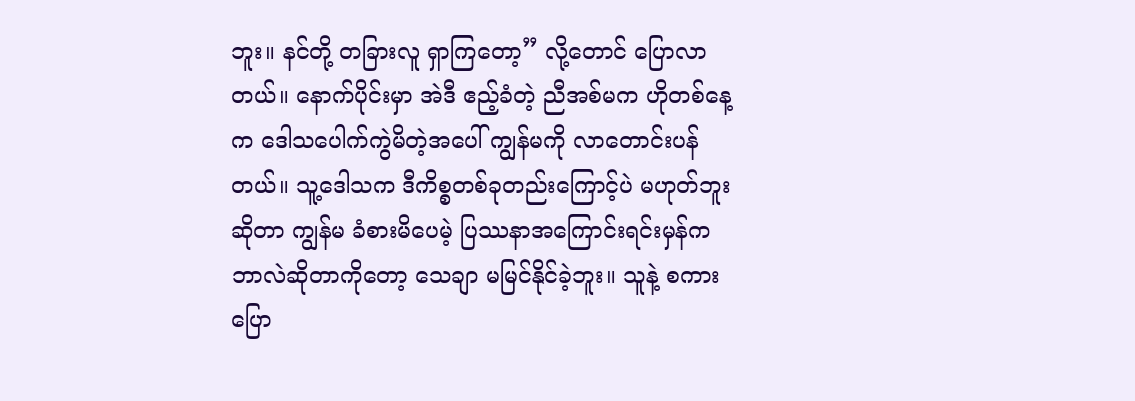ဘူး။ နင်တို့ တခြားလူ ရှာကြတော့” လို့တောင် ပြောလာတယ်။ နောက်ပိုင်းမှာ အဲဒီ ဧည့်ခံတဲ့ ညီအစ်မက ဟိုတစ်နေ့က ဒေါသပေါက်ကွဲမိတဲ့အပေါ် ကျွန်မကို လာတောင်းပန်တယ်။ သူ့ဒေါသက ဒီကိစ္စတစ်ခုတည်းကြောင့်ပဲ မဟုတ်ဘူးဆိုတာ ကျွန်မ ခံစားမိပေမဲ့ ပြဿနာအကြောင်းရင်းမှန်က ဘာလဲဆိုတာကိုတော့ သေချာ မမြင်နိုင်ခဲ့ဘူး။ သူနဲ့ စကားပြော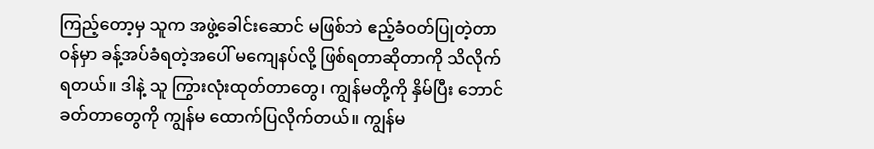ကြည့်တော့မှ သူက အဖွဲ့ခေါင်းဆောင် မဖြစ်ဘဲ ဧည့်ခံဝတ်ပြုတဲ့တာဝန်မှာ ခန့်အပ်ခံရတဲ့အပေါ် မကျေနပ်လို့ ဖြစ်ရတာဆိုတာကို သိလိုက်ရတယ်။ ဒါနဲ့ သူ ကြွားလုံးထုတ်တာတွေ၊ ကျွန်မတို့ကို နှိမ်ပြီး ဘောင်ခတ်တာတွေကို ကျွန်မ ထောက်ပြလိုက်တယ်။ ကျွန်မ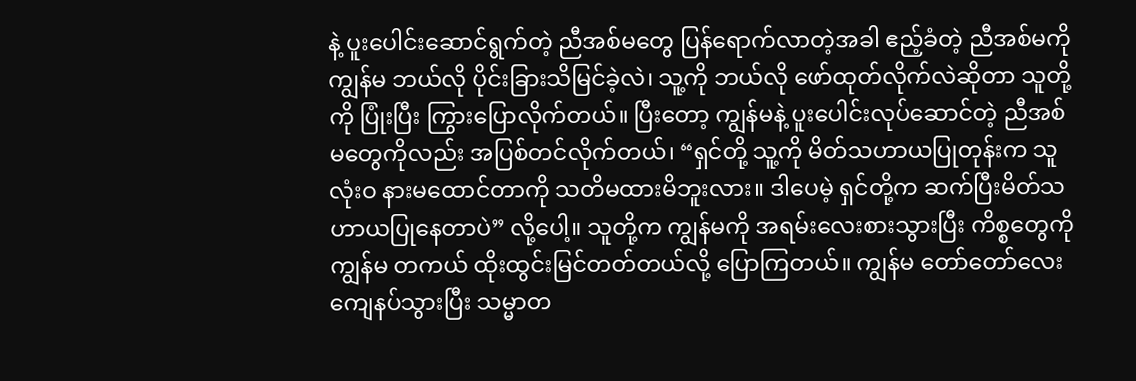နဲ့ ပူးပေါင်းဆောင်ရွက်တဲ့ ညီအစ်မတွေ ပြန်ရောက်လာတဲ့အခါ ဧည့်ခံတဲ့ ညီအစ်မကို ကျွန်မ ဘယ်လို ပိုင်းခြားသိမြင်ခဲ့လဲ၊ သူ့ကို ဘယ်လို ဖော်ထုတ်လိုက်လဲဆိုတာ သူတို့ကို ပြုံးပြီး ကြွားပြောလိုက်တယ်။ ပြီးတော့ ကျွန်မနဲ့ ပူးပေါင်းလုပ်ဆောင်တဲ့ ညီအစ်မတွေကိုလည်း အပြစ်တင်လိုက်တယ်၊ “ရှင်တို့ သူ့ကို မိတ်သဟာယပြုတုန်းက သူ လုံးဝ နားမထောင်တာကို သတိမထားမိဘူးလား။ ဒါပေမဲ့ ရှင်တို့က ဆက်ပြီးမိတ်သဟာယပြုနေတာပဲ” လို့ပေါ့။ သူတို့က ကျွန်မကို အရမ်းလေးစားသွားပြီး ကိစ္စတွေကို ကျွန်မ တကယ် ထိုးထွင်းမြင်တတ်တယ်လို့ ပြောကြတယ်။ ကျွန်မ တော်တော်လေး ကျေနပ်သွားပြီး သမ္မာတ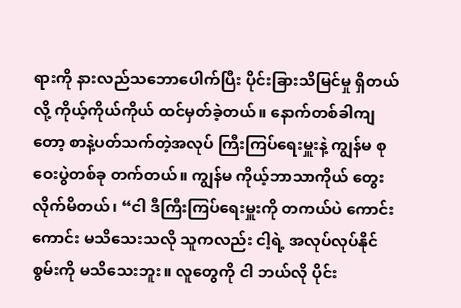ရားကို နားလည်သဘောပေါက်ပြီး ပိုင်းခြားသိမြင်မှု ရှိတယ်လို့ ကိုယ့်ကိုယ်ကိုယ် ထင်မှတ်ခဲ့တယ်။ နောက်တစ်ခါကျတော့ စာနဲ့ပတ်သက်တဲ့အလုပ် ကြီးကြပ်ရေးမှူးနဲ့ ကျွန်မ စုဝေးပွဲတစ်ခု တက်တယ်။ ကျွန်မ ကိုယ့်ဘာသာကိုယ် တွေးလိုက်မိတယ်၊ “ငါ ဒီကြီးကြပ်ရေးမှူးကို တကယ်ပဲ ကောင်းကောင်း မသိသေးသလို သူကလည်း ငါ့ရဲ့ အလုပ်လုပ်နိုင်စွမ်းကို မသိသေးဘူး။ လူတွေကို ငါ ဘယ်လို ပိုင်း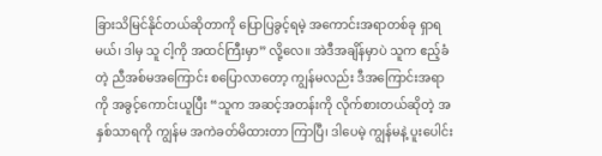ခြားသိမြင်နိုင်တယ်ဆိုတာကို ပြောပြခွင့်ရမဲ့ အကောင်းအရာတစ်ခု ရှာရမယ်၊ ဒါမှ သူ ငါ့ကို အထင်ကြီးမှာ” လို့လေ။ အဲဒီအချိန်မှာပဲ သူက ဧည့်ခံတဲ့ ညီအစ်မအကြောင်း စပြောလာတော့ ကျွန်မလည်း ဒီအကြောင်းအရာကို အခွင့်ကောင်းယူပြီး “သူက အဆင့်အတန်းကို လိုက်စားတယ်ဆိုတဲ့ အနှစ်သာရကို ကျွန်မ အကဲခတ်မိထားတာ ကြာပြီ၊ ဒါပေမဲ့ ကျွန်မနဲ့ ပူးပေါင်း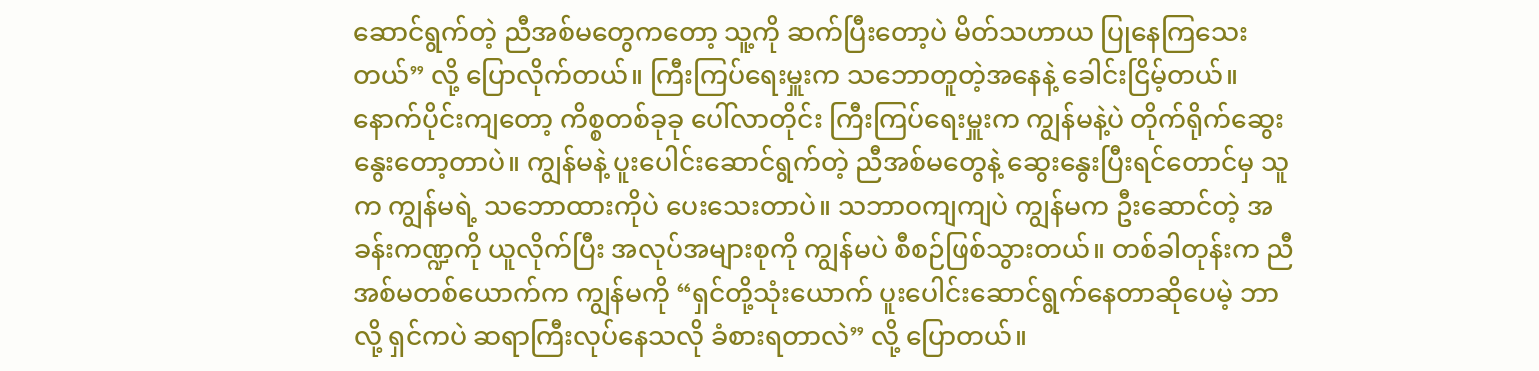ဆောင်ရွက်တဲ့ ညီအစ်မတွေကတော့ သူ့ကို ဆက်ပြီးတော့ပဲ မိတ်သဟာယ ပြုနေကြသေးတယ်” လို့ ပြောလိုက်တယ်။ ကြီးကြပ်ရေးမှူးက သဘောတူတဲ့အနေနဲ့ ခေါင်းငြိမ့်တယ်။ နောက်ပိုင်းကျတော့ ကိစ္စတစ်ခုခု ပေါ်လာတိုင်း ကြီးကြပ်ရေးမှူးက ကျွန်မနဲ့ပဲ တိုက်ရိုက်ဆွေးနွေးတော့တာပဲ။ ကျွန်မနဲ့ ပူးပေါင်းဆောင်ရွက်တဲ့ ညီအစ်မတွေနဲ့ ဆွေးနွေးပြီးရင်တောင်မှ သူက ကျွန်မရဲ့ သဘောထားကိုပဲ ပေးသေးတာပဲ။ သဘာဝကျကျပဲ ကျွန်မက ဦးဆောင်တဲ့ အခန်းကဏ္ဍကို ယူလိုက်ပြီး အလုပ်အများစုကို ကျွန်မပဲ စီစဉ်ဖြစ်သွားတယ်။ တစ်ခါတုန်းက ညီအစ်မတစ်ယောက်က ကျွန်မကို “ရှင်တို့သုံးယောက် ပူးပေါင်းဆောင်ရွက်နေတာဆိုပေမဲ့ ဘာလို့ ရှင်ကပဲ ဆရာကြီးလုပ်နေသလို ခံစားရတာလဲ” လို့ ပြောတယ်။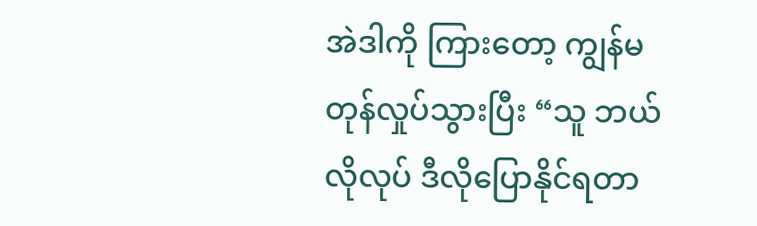အဲဒါကို ကြားတော့ ကျွန်မ တုန်လှုပ်သွားပြီး “သူ ဘယ်လိုလုပ် ဒီလိုပြောနိုင်ရတာ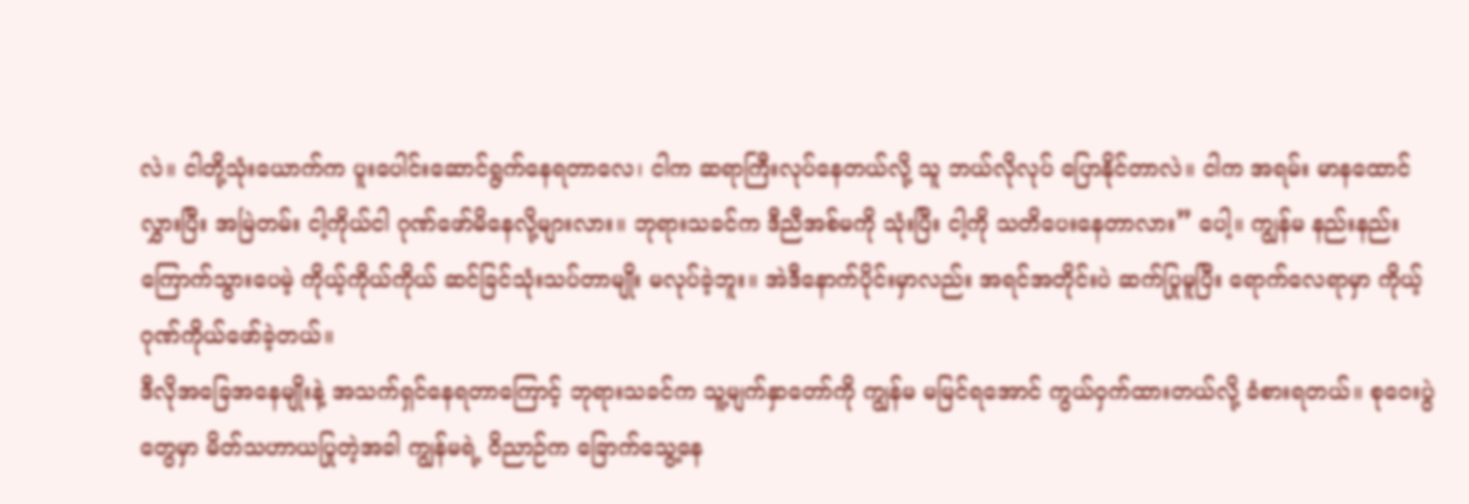လဲ။ ငါတို့သုံးယောက်က ပူးပေါင်းဆောင်ရွက်နေရတာလေ၊ ငါက ဆရာကြီးလုပ်နေတယ်လို့ သူ ဘယ်လိုလုပ် ပြောနိုင်တာလဲ။ ငါက အရမ်း မာနထောင်လွှားပြီး အမြဲတမ်း ငါ့ကိုယ်ငါ ဂုဏ်ဖော်မိနေလို့များလား။ ဘုရားသခင်က ဒီညီအစ်မကို သုံးပြီး ငါ့ကို သတိပေးနေတာလား” ပေါ့။ ကျွန်မ နည်းနည်း ကြောက်သွားပေမဲ့ ကိုယ့်ကိုယ်ကိုယ် ဆင်ခြင်သုံးသပ်တာမျိုး မလုပ်ခဲ့ဘူး။ အဲဒီနောက်ပိုင်းမှာလည်း အရင်အတိုင်းပဲ ဆက်ပြုမူပြီး ရောက်လေရာမှာ ကိုယ့်ဂုဏ်ကိုယ်ဖော်ခဲ့တယ်။
ဒီလိုအခြေအနေမျိုးနဲ့ အသက်ရှင်နေရတာကြောင့် ဘုရားသခင်က သူ့မျက်နှာတော်ကို ကျွန်မ မမြင်ရအောင် ကွယ်ဝှက်ထားတယ်လို့ ခံစားရတယ်။ စုဝေးပွဲတွေမှာ မိတ်သဟာယပြုတဲ့အခါ ကျွန်မရဲ့ ဝိညာဉ်က ခြောက်သွေ့နေ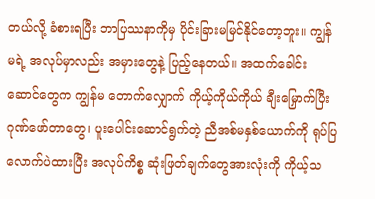တယ်လို့ ခံစားရပြီး ဘာပြဿနာကိုမှ ပိုင်းခြားမမြင်နိုင်တော့ဘူး။ ကျွန်မရဲ့ အလုပ်မှာလည်း အမှားတွေနဲ့ ပြည့်နေတယ်။ အထက်ခေါင်းဆောင်တွေက ကျွန်မ တောက်လျှောက် ကိုယ့်ကိုယ်ကိုယ် ချီးမြှောက်ပြီး ဂုဏ်ဖော်တာတွေ၊ ပူးပေါင်းဆောင်ရွက်တဲ့ ညီအစ်မနှစ်ယောက်ကို ရုပ်ပြလောက်ပဲထားပြီး အလုပ်ကိစ္စ ဆုံးဖြတ်ချက်တွေအားလုံးကို ကိုယ့်သ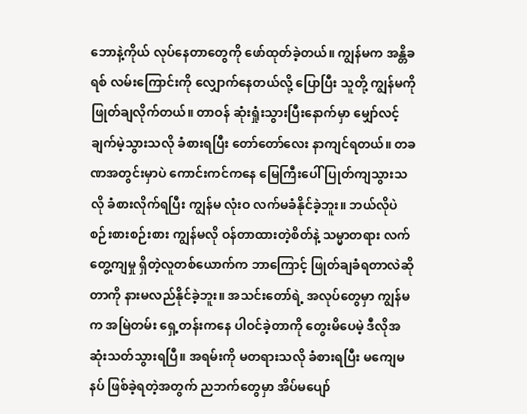ဘောနဲ့ကိုယ် လုပ်နေတာတွေကို ဖော်ထုတ်ခဲ့တယ်။ ကျွန်မက အန္တိခရစ် လမ်းကြောင်းကို လျှောက်နေတယ်လို့ ပြောပြီး သူတို့ ကျွန်မကို ဖြုတ်ချလိုက်တယ်။ တာဝန် ဆုံးရှုံးသွားပြီးနောက်မှာ မျှော်လင့်ချက်မဲ့သွားသလို ခံစားရပြီး တော်တော်လေး နာကျင်ရတယ်။ တခဏအတွင်းမှာပဲ ကောင်းကင်ကနေ မြေကြီးပေါ် ပြုတ်ကျသွားသလို ခံစားလိုက်ရပြီး ကျွန်မ လုံးဝ လက်မခံနိုင်ခဲ့ဘူး။ ဘယ်လိုပဲ စဉ်းစားစဉ်းစား ကျွန်မလို ဝန်တာထားတဲ့စိတ်နဲ့ သမ္မာတရား လက်တွေ့ကျမှု ရှိတဲ့လူတစ်ယောက်က ဘာကြောင့် ဖြုတ်ချခံရတာလဲဆိုတာကို နားမလည်နိုင်ခဲ့ဘူး။ အသင်းတော်ရဲ့ အလုပ်တွေမှာ ကျွန်မက အမြဲတမ်း ရှေ့တန်းကနေ ပါဝင်ခဲ့တာကို တွေးမိပေမဲ့ ဒီလိုအဆုံးသတ်သွားရပြီ။ အရမ်းကို မတရားသလို ခံစားရပြီး မကျေမနပ် ဖြစ်ခဲ့ရတဲ့အတွက် ညဘက်တွေမှာ အိပ်မပျော်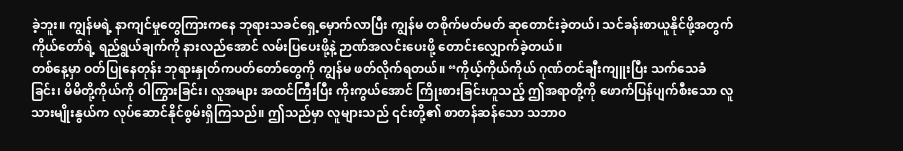ခဲ့ဘူး။ ကျွန်မရဲ့ နာကျင်မှုတွေကြားကနေ ဘုရားသခင်ရှေ့မှောက်လာပြီး ကျွန်မ တစိုက်မတ်မတ် ဆုတောင်းခဲ့တယ်၊ သင်ခန်းစာယူနိုင်ဖို့အတွက် ကိုယ်တော်ရဲ့ ရည်ရွယ်ချက်ကို နားလည်အောင် လမ်းပြပေးဖို့နဲ့ ဉာဏ်အလင်းပေးဖို့ တောင်းလျှောက်ခဲ့တယ်။
တစ်နေ့မှာ ဝတ်ပြုနေတုန်း ဘုရားနှုတ်ကပတ်တော်တွေကို ကျွန်မ ဖတ်လိုက်ရတယ်။ “ကိုယ့်ကိုယ်ကိုယ် ဂုဏ်တင်ချီးကျူးပြီး သက်သေခံခြင်း၊ မိမိတို့ကိုယ်ကို ဝါကြွားခြင်း၊ လူအများ အထင်ကြီးပြီး ကိုးကွယ်အောင် ကြိုးစားခြင်းဟူသည့် ဤအရာတို့ကို ဖောက်ပြန်ပျက်စီးသော လူသားမျိုးနွယ်က လုပ်ဆောင်နိုင်စွမ်းရှိကြသည်။ ဤသည်မှာ လူများသည် ၎င်းတို့၏ စာတန်ဆန်သော သဘာဝ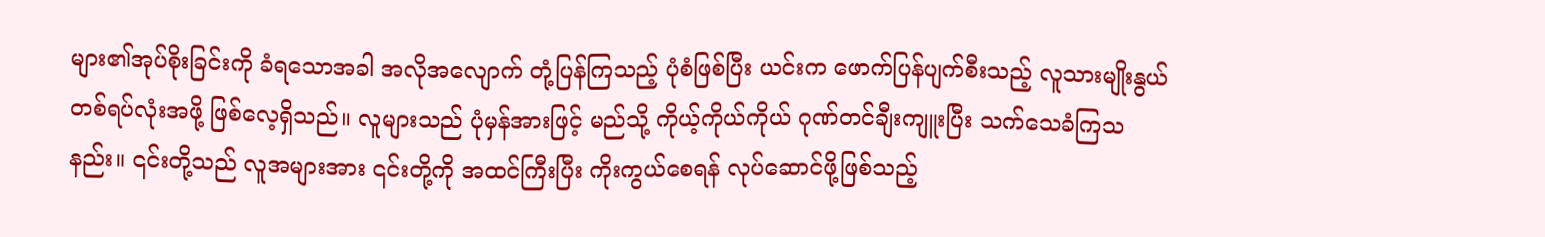များ၏အုပ်စိုးခြင်းကို ခံရသောအခါ အလိုအလျောက် တုံ့ပြန်ကြသည့် ပုံစံဖြစ်ပြီး ယင်းက ဖောက်ပြန်ပျက်စီးသည့် လူသားမျိုးနွယ် တစ်ရပ်လုံးအဖို့ ဖြစ်လေ့ရှိသည်။ လူများသည် ပုံမှန်အားဖြင့် မည်သို့ ကိုယ့်ကိုယ်ကိုယ် ဂုဏ်တင်ချီးကျူးပြီး သက်သေခံကြသနည်း။ ၎င်းတို့သည် လူအများအား ၎င်းတို့ကို အထင်ကြီးပြီး ကိုးကွယ်စေရန် လုပ်ဆောင်ဖို့ဖြစ်သည့်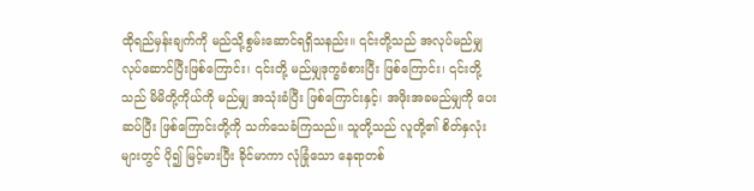ထိုရည်မှန်းချက်ကို မည်သို့စွမ်းဆောင်ရရှိသနည်း။ ၎င်းတို့သည် အလုပ်မည်မျှ လုပ်ဆောင်ပြီးဖြစ်ကြောင်း၊ ၎င်းတို့ မည်မျှဒုက္ခခံစားပြီး ဖြစ်ကြောင်း၊ ၎င်းတို့သည် မိမိတို့ကိုယ်ကို မည်မျှ အသုံးခံပြီး ဖြစ်ကြောင်းနှင့်၊ အဖိုးအခမည်မျှကို ပေးဆပ်ပြီး ဖြစ်ကြောင်းတို့ကို သက်သေခံကြသည်။ သူတို့သည် လူတို့၏ စိတ်နှလုံးများတွင် ပို၍ မြင့်မားပြီး ခိုင်မာကာ လုံခြုံသော နေရာတစ်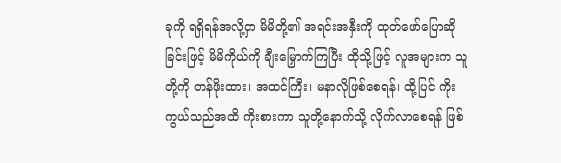ခုကို ရရှိရန်အလို့ငှာ မိမိတို့၏ အရင်းအနှီးကို ထုတ်ဖော်ပြောဆိုခြင်းဖြင့် မိမိကိုယ်ကို ချီးမြှောက်ကြပြီး ထိုသို့ဖြင့် လူအများက သူတို့ကို တန်ဖိုးထား၊ အထင်ကြီး၊ မနာလိုဖြစ်စေရန်၊ ထို့ပြင် ကိုးကွယ်သည်အထိ ကိုးစားကာ သူတို့နောက်သို့ လိုက်လာစေရန် ဖြစ်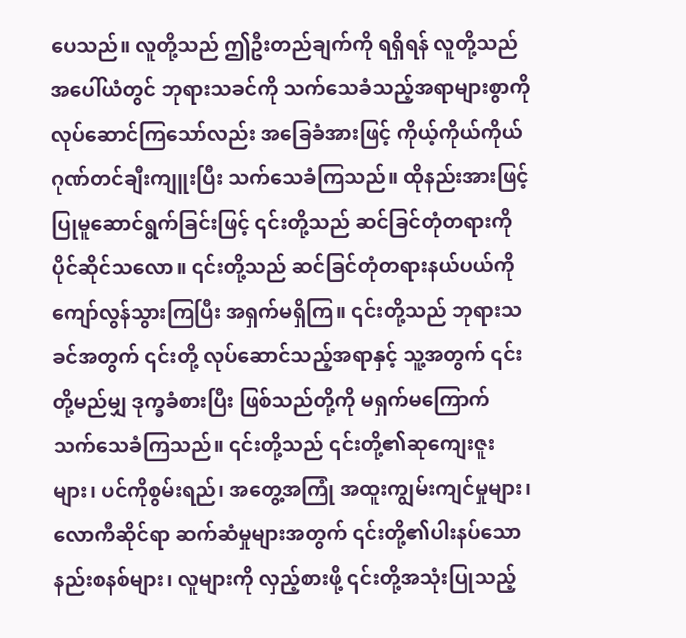ပေသည်။ လူတို့သည် ဤဦးတည်ချက်ကို ရရှိရန် လူတို့သည် အပေါ်ယံတွင် ဘုရားသခင်ကို သက်သေခံသည့်အရာများစွာကို လုပ်ဆောင်ကြသော်လည်း အခြေခံအားဖြင့် ကိုယ့်ကိုယ်ကိုယ် ဂုဏ်တင်ချီးကျူးပြီး သက်သေခံကြသည်။ ထိုနည်းအားဖြင့် ပြုမူဆောင်ရွက်ခြင်းဖြင့် ၎င်းတို့သည် ဆင်ခြင်တုံတရားကို ပိုင်ဆိုင်သလော။ ၎င်းတို့သည် ဆင်ခြင်တုံတရားနယ်ပယ်ကို ကျော်လွန်သွားကြပြီး အရှက်မရှိကြ။ ၎င်းတို့သည် ဘုရားသခင်အတွက် ၎င်းတို့ လုပ်ဆောင်သည့်အရာနှင့် သူ့အတွက် ၎င်းတို့မည်မျှ ဒုက္ခခံစားပြီး ဖြစ်သည်တို့ကို မရှက်မကြောက် သက်သေခံကြသည်။ ၎င်းတို့သည် ၎င်းတို့၏ဆုကျေးဇူးများ၊ ပင်ကိုစွမ်းရည်၊ အတွေ့အကြုံ အထူးကျွမ်းကျင်မှုများ၊ လောကီဆိုင်ရာ ဆက်ဆံမှုများအတွက် ၎င်းတို့၏ပါးနပ်သော နည်းစနစ်များ၊ လူများကို လှည့်စားဖို့ ၎င်းတို့အသုံးပြုသည့်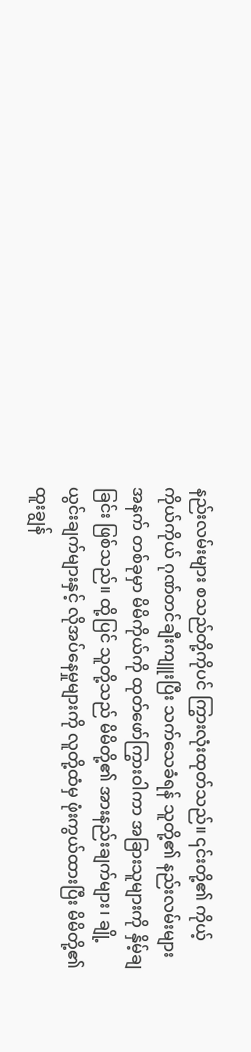နည်းလမ်းများ စသည်တို့ကိုပင် ကြွားလုံးထုတ်သည်။ ၎င်းတို့၏ ကိုယ့်ကိုယ်ကိုယ် ဂုဏ်တင်ချီးကျူးပြီး သက်သေခံရန် သူတို့၏ နည်းလမ်းများအနက် တစ်ခုမှာ မိမိကိုယ်ကို ထုတ်ဖော်ကြွားဝါကာ အခြားသူများကို နှိမ့်ချခြင်း ဖြစ်သည်။ ထို့ပြင် သူတို့သည် မိမိတို့၏ အားနည်းချက်များ၊ ချို့ယွင်းချက်များနှင့် လိုအပ်နေမှုများကို လူတို့ထံမှ ဖုံးကွယ်ထားပြီး မိမိတို့၏ ထူးချွန်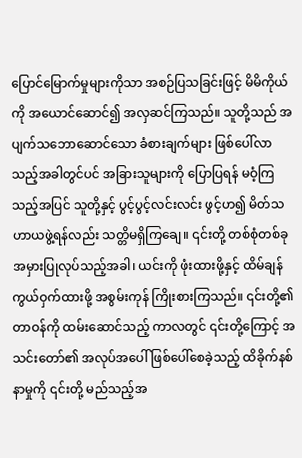ပြောင်မြောက်မှုများကိုသာ အစဉ်ပြသခြင်းဖြင့် မိမိကိုယ်ကို အယောင်ဆောင်၍ အလှဆင်ကြသည်။ သူတို့သည် အပျက်သဘောဆောင်သော ခံစားချက်များ ဖြစ်ပေါ်လာသည့်အခါတွင်ပင် အခြားသူများကို ပြောပြရန် မဝံ့ကြသည့်အပြင် သူတို့နှင့် ပွင့်ပွင့်လင်းလင်း ဖွင့်ဟ၍ မိတ်သဟာယဖွဲ့ရန်လည်း သတ္တိမရှိကြချေ။ ၎င်းတို့ တစ်စုံတစ်ခု အမှားပြုလုပ်သည့်အခါ၊ ယင်းကို ဖုံးထားဖို့နှင့် ထိမ်ချန်ကွယ်ဝှက်ထားဖို့ အစွမ်းကုန် ကြိုးစားကြသည်။ ၎င်းတို့၏တာဝန်ကို ထမ်းဆောင်သည့် ကာလတွင် ၎င်းတို့ကြောင့် အသင်းတော်၏ အလုပ်အပေါ် ဖြစ်ပေါ်စေခဲ့သည့် ထိခိုက်နစ်နာမှုကို ၎င်းတို့ မည်သည့်အ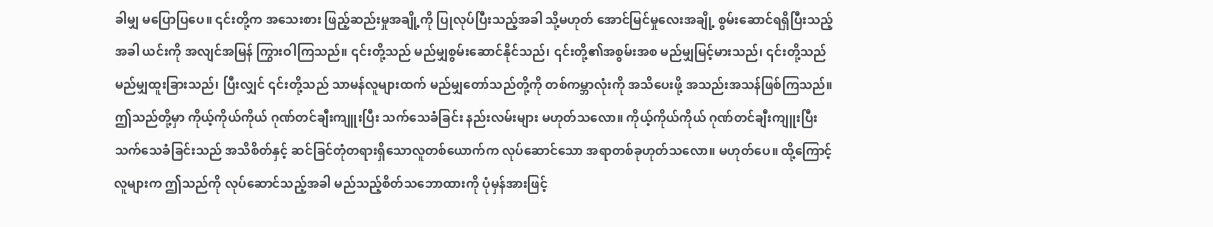ခါမျှ မပြောပြပေ။ ၎င်းတို့က အသေးစား ဖြည့်ဆည်းမှုအချို့ကို ပြုလုပ်ပြီးသည့်အခါ သို့မဟုတ် အောင်မြင်မှုလေးအချို့ စွမ်းဆောင်ရရှိပြီးသည့်အခါ ယင်းကို အလျင်အမြန် ကြွားဝါကြသည်။ ၎င်းတို့သည် မည်မျှစွမ်းဆောင်နိုင်သည်၊ ၎င်းတို့၏အစွမ်းအစ မည်မျှမြင့်မားသည်၊ ၎င်းတို့သည် မည်မျှထူးခြားသည်၊ ပြီးလျှင် ၎င်းတို့သည် သာမန်လူများထက် မည်မျှတော်သည်တို့ကို တစ်ကမ္ဘာလုံးကို အသိပေးဖို့ အသည်းအသန်ဖြစ်ကြသည်။ ဤသည်တို့မှာ ကိုယ့်ကိုယ်ကိုယ် ဂုဏ်တင်ချီးကျူးပြီး သက်သေခံခြင်း နည်းလမ်းများ မဟုတ်သလော။ ကိုယ့်ကိုယ်ကိုယ် ဂုဏ်တင်ချီးကျူးပြီး သက်သေခံခြင်းသည် အသိစိတ်နှင့် ဆင်ခြင်တုံတရားရှိသောလူတစ်ယောက်က လုပ်ဆောင်သော အရာတစ်ခုဟုတ်သလော။ မဟုတ်ပေ။ ထို့ကြောင့် လူများက ဤသည်ကို လုပ်ဆောင်သည့်အခါ မည်သည့်စိတ်သဘောထားကို ပုံမှန်အားဖြင့်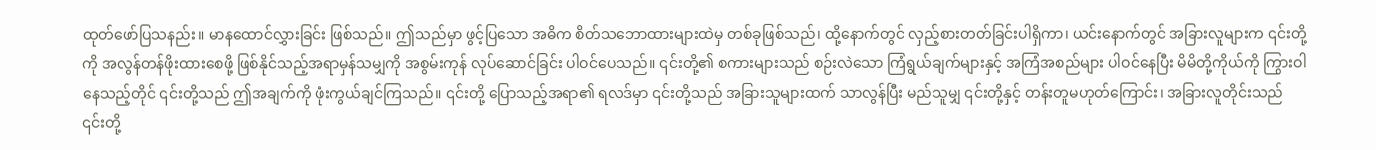ထုတ်ဖော်ပြသနည်း။ မာနထောင်လွှားခြင်း ဖြစ်သည်။ ဤသည်မှာ ဖွင့်ပြသော အဓိက စိတ်သဘောထားများထဲမှ တစ်ခုဖြစ်သည်၊ ထို့နောက်တွင် လှည့်စားတတ်ခြင်းပါရှိကာ၊ ယင်းနောက်တွင် အခြားလူများက ၎င်းတို့ကို အလွန်တန်ဖိုးထားစေဖို့ ဖြစ်နိုင်သည့်အရာမှန်သမျှကို အစွမ်းကုန် လုပ်ဆောင်ခြင်း ပါဝင်ပေသည်။ ၎င်းတို့၏ စကားများသည် စဉ်းလဲသော ကြံရွယ်ချက်များနှင့် အကြံအစည်များ ပါဝင်နေပြီး မိမိတို့ကိုယ်ကို ကြွားဝါနေသည့်တိုင် ၎င်းတို့သည် ဤအချက်ကို ဖုံးကွယ်ချင်ကြသည်။ ၎င်းတို့ ပြောသည့်အရာ၏ ရလဒ်မှာ ၎င်းတို့သည် အခြားသူများထက် သာလွန်ပြီး မည်သူမျှ ၎င်းတို့နှင့် တန်းတူမဟုတ်ကြောင်း၊ အခြားလူတိုင်းသည် ၎င်းတို့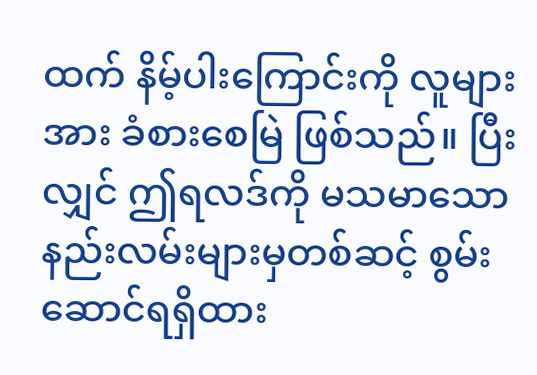ထက် နိမ့်ပါးကြောင်းကို လူများအား ခံစားစေမြဲ ဖြစ်သည်။ ပြီးလျှင် ဤရလဒ်ကို မသမာသော နည်းလမ်းများမှတစ်ဆင့် စွမ်းဆောင်ရရှိထား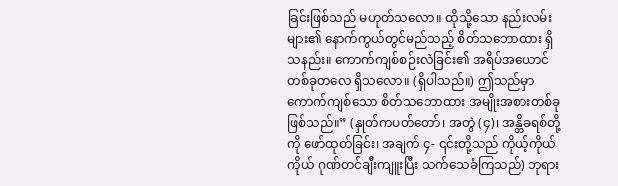ခြင်းဖြစ်သည် မဟုတ်သလော။ ထိုသို့သော နည်းလမ်းများ၏ နောက်ကွယ်တွင်မည်သည့် စိတ်သဘောထား ရှိသနည်း။ ကောက်ကျစ်စဉ်းလဲခြင်း၏ အရိပ်အယောင် တစ်ခုတလေ ရှိသလော။ (ရှိပါသည်။) ဤသည်မှာ ကောက်ကျစ်သော စိတ်သဘောထား အမျိုးအစားတစ်ခု ဖြစ်သည်။” (နှုတ်ကပတ်တော်၊ အတွဲ (၄)၊ အန္တိခရစ်တို့ကို ဖော်ထုတ်ခြင်း၊ အချက် ၄- ၎င်းတို့သည် ကိုယ့်ကိုယ်ကိုယ် ဂုဏ်တင်ချီးကျူးပြီး သက်သေခံကြသည်) ဘုရား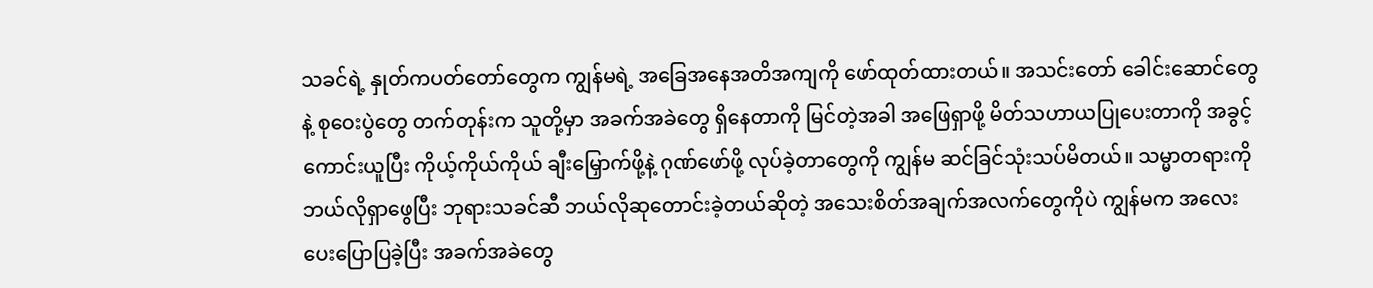သခင်ရဲ့ နှုတ်ကပတ်တော်တွေက ကျွန်မရဲ့ အခြေအနေအတိအကျကို ဖော်ထုတ်ထားတယ်။ အသင်းတော် ခေါင်းဆောင်တွေနဲ့ စုဝေးပွဲတွေ တက်တုန်းက သူတို့မှာ အခက်အခဲတွေ ရှိနေတာကို မြင်တဲ့အခါ အဖြေရှာဖို့ မိတ်သဟာယပြုပေးတာကို အခွင့်ကောင်းယူပြီး ကိုယ့်ကိုယ်ကိုယ် ချီးမြှောက်ဖို့နဲ့ ဂုဏ်ဖော်ဖို့ လုပ်ခဲ့တာတွေကို ကျွန်မ ဆင်ခြင်သုံးသပ်မိတယ်။ သမ္မာတရားကို ဘယ်လိုရှာဖွေပြီး ဘုရားသခင်ဆီ ဘယ်လိုဆုတောင်းခဲ့တယ်ဆိုတဲ့ အသေးစိတ်အချက်အလက်တွေကိုပဲ ကျွန်မက အလေးပေးပြောပြခဲ့ပြီး အခက်အခဲတွေ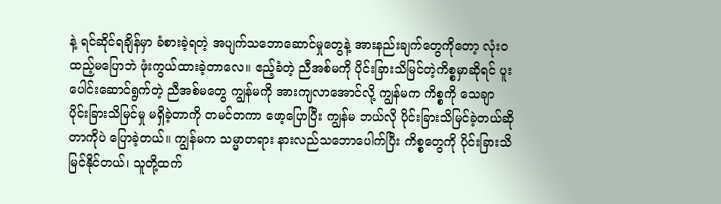နဲ့ ရင်ဆိုင်ရချိန်မှာ ခံစားခဲ့ရတဲ့ အပျက်သဘောဆောင်မှုတွေနဲ့ အားနည်းချက်တွေကိုတော့ လုံးဝ ထည့်မပြောဘဲ ဖုံးကွယ်ထားခဲ့တာလေ။ ဧည့်ခံတဲ့ ညီအစ်မကို ပိုင်းခြားသိမြင်တဲ့ကိစ္စမှာဆိုရင် ပူးပေါင်းဆောင်ရွက်တဲ့ ညီအစ်မတွေ ကျွန်မကို အားကျလာအောင်လို့ ကျွန်မက ကိစ္စကို သေချာ ပိုင်းခြားသိမြင်မှု မရှိခဲ့တာကို တမင်တကာ ဖော့ပြောပြီး ကျွန်မ ဘယ်လို ပိုင်းခြားသိမြင်ခဲ့တယ်ဆိုတာကိုပဲ ပြောခဲ့တယ်။ ကျွန်မက သမ္မာတရား နားလည်သဘောပေါက်ပြီး ကိစ္စတွေကို ပိုင်းခြားသိမြင်နိုင်တယ်၊ သူတို့ထက်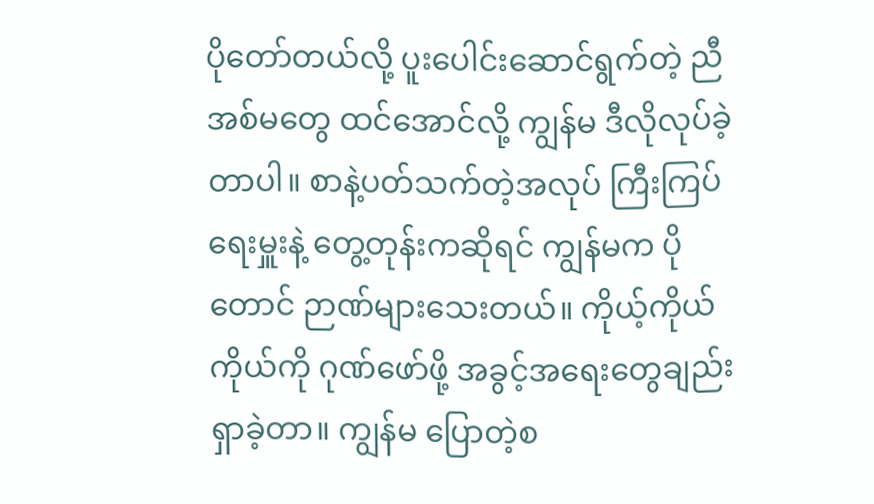ပိုတော်တယ်လို့ ပူးပေါင်းဆောင်ရွက်တဲ့ ညီအစ်မတွေ ထင်အောင်လို့ ကျွန်မ ဒီလိုလုပ်ခဲ့တာပါ။ စာနဲ့ပတ်သက်တဲ့အလုပ် ကြီးကြပ်ရေးမှူးနဲ့ တွေ့တုန်းကဆိုရင် ကျွန်မက ပိုတောင် ဉာဏ်များသေးတယ်။ ကိုယ့်ကိုယ်ကိုယ်ကို ဂုဏ်ဖော်ဖို့ အခွင့်အရေးတွေချည်း ရှာခဲ့တာ။ ကျွန်မ ပြောတဲ့စ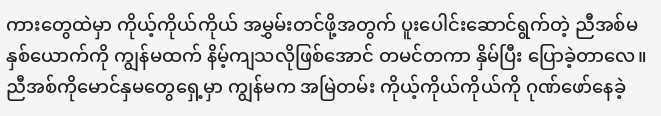ကားတွေထဲမှာ ကိုယ့်ကိုယ်ကိုယ် အမွှမ်းတင်ဖို့အတွက် ပူးပေါင်းဆောင်ရွက်တဲ့ ညီအစ်မနှစ်ယောက်ကို ကျွန်မထက် နိမ့်ကျသလိုဖြစ်အောင် တမင်တကာ နှိမ်ပြီး ပြောခဲ့တာလေ။ ညီအစ်ကိုမောင်နှမတွေရှေ့မှာ ကျွန်မက အမြဲတမ်း ကိုယ့်ကိုယ်ကိုယ်ကို ဂုဏ်ဖော်နေခဲ့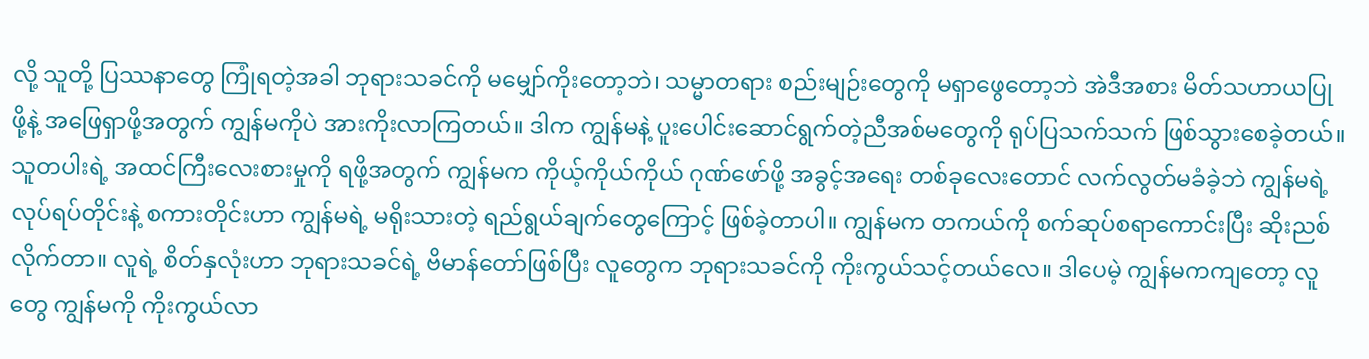လို့ သူတို့ ပြဿနာတွေ ကြုံရတဲ့အခါ ဘုရားသခင်ကို မမျှော်ကိုးတော့ဘဲ၊ သမ္မာတရား စည်းမျဉ်းတွေကို မရှာဖွေတော့ဘဲ အဲဒီအစား မိတ်သဟာယပြုဖို့နဲ့ အဖြေရှာဖို့အတွက် ကျွန်မကိုပဲ အားကိုးလာကြတယ်။ ဒါက ကျွန်မနဲ့ ပူးပေါင်းဆောင်ရွက်တဲ့ညီအစ်မတွေကို ရုပ်ပြသက်သက် ဖြစ်သွားစေခဲ့တယ်။ သူတပါးရဲ့ အထင်ကြီးလေးစားမှုကို ရဖို့အတွက် ကျွန်မက ကိုယ့်ကိုယ်ကိုယ် ဂုဏ်ဖော်ဖို့ အခွင့်အရေး တစ်ခုလေးတောင် လက်လွတ်မခံခဲ့ဘဲ ကျွန်မရဲ့ လုပ်ရပ်တိုင်းနဲ့ စကားတိုင်းဟာ ကျွန်မရဲ့ မရိုးသားတဲ့ ရည်ရွယ်ချက်တွေကြောင့် ဖြစ်ခဲ့တာပါ။ ကျွန်မက တကယ်ကို စက်ဆုပ်စရာကောင်းပြီး ဆိုးညစ်လိုက်တာ။ လူရဲ့ စိတ်နှလုံးဟာ ဘုရားသခင်ရဲ့ ဗိမာန်တော်ဖြစ်ပြီး လူတွေက ဘုရားသခင်ကို ကိုးကွယ်သင့်တယ်လေ။ ဒါပေမဲ့ ကျွန်မကကျတော့ လူတွေ ကျွန်မကို ကိုးကွယ်လာ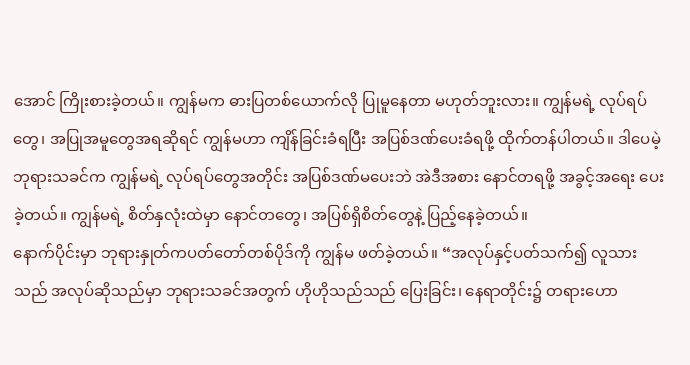အောင် ကြိုးစားခဲ့တယ်။ ကျွန်မက ဓားပြတစ်ယောက်လို ပြုမူနေတာ မဟုတ်ဘူးလား။ ကျွန်မရဲ့ လုပ်ရပ်တွေ၊ အပြုအမူတွေအရဆိုရင် ကျွန်မဟာ ကျိန်ခြင်းခံရပြီး အပြစ်ဒဏ်ပေးခံရဖို့ ထိုက်တန်ပါတယ်။ ဒါပေမဲ့ ဘုရားသခင်က ကျွန်မရဲ့ လုပ်ရပ်တွေအတိုင်း အပြစ်ဒဏ်မပေးဘဲ အဲဒီအစား နောင်တရဖို့ အခွင့်အရေး ပေးခဲ့တယ်။ ကျွန်မရဲ့ စိတ်နှလုံးထဲမှာ နောင်တတွေ၊ အပြစ်ရှိစိတ်တွေနဲ့ ပြည့်နေခဲ့တယ်။
နောက်ပိုင်းမှာ ဘုရားနှုတ်ကပတ်တော်တစ်ပိုဒ်ကို ကျွန်မ ဖတ်ခဲ့တယ်။ “အလုပ်နှင့်ပတ်သက်၍ လူသားသည် အလုပ်ဆိုသည်မှာ ဘုရားသခင်အတွက် ဟိုဟိုသည်သည် ပြေးခြင်း၊ နေရာတိုင်း၌ တရားဟော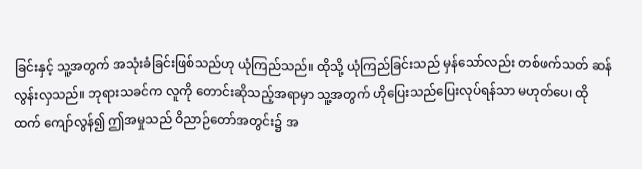ခြင်းနှင့် သူ့အတွက် အသုံးခံခြင်းဖြစ်သည်ဟု ယုံကြည်သည်။ ထိုသို့ ယုံကြည်ခြင်းသည် မှန်သော်လည်း တစ်ဖက်သတ် ဆန်လွန်းလှသည်။ ဘုရားသခင်က လူကို တောင်းဆိုသည့်အရာမှာ သူ့အတွက် ဟိုပြေးသည်ပြေးလုပ်ရန်သာ မဟုတ်ပေ၊ ထိုထက် ကျော်လွန်၍ ဤအမှုသည် ဝိညာဉ်တော်အတွင်း၌ အ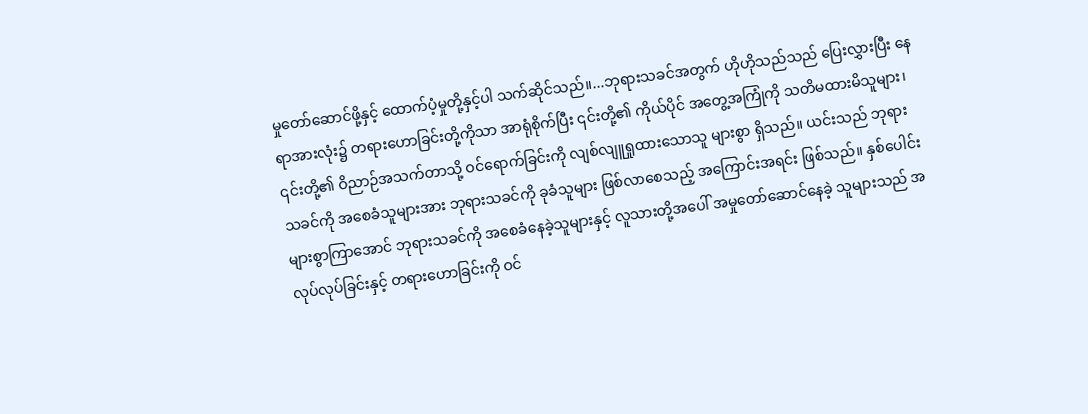မှုတော်ဆောင်ဖို့နှင့် ထောက်ပံ့မှုတို့နှင့်ပါ သက်ဆိုင်သည်။...ဘုရားသခင်အတွက် ဟိုဟိုသည်သည် ပြေးလွှားပြီး နေရာအားလုံး၌ တရားဟောခြင်းတို့ကိုသာ အာရုံစိုက်ပြီး ၎င်းတို့၏ ကိုယ်ပိုင် အတွေ့အကြုံကို သတိမထားမိသူများ၊ ၎င်းတို့၏ ဝိညာဉ်အသက်တာသို့ ဝင်ရောက်ခြင်းကို လျစ်လျူရှုထားသောသူ များစွာ ရှိသည်။ ယင်းသည် ဘုရားသခင်ကို အစေခံသူများအား ဘုရားသခင်ကို ခုခံသူများ ဖြစ်လာစေသည့် အကြောင်းအရင်း ဖြစ်သည်။ နှစ်ပေါင်းများစွာကြာအောင် ဘုရားသခင်ကို အစေခံနေခဲ့သူများနှင့် လူသားတို့အပေါ် အမှုတော်ဆောင်နေခဲ့ သူများသည် အလုပ်လုပ်ခြင်းနှင့် တရားဟောခြင်းကို ဝင်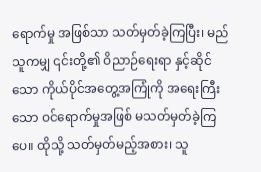ရောက်မှု အဖြစ်သာ သတ်မှတ်ခဲ့ကြပြီး၊ မည်သူကမျှ ၎င်းတို့၏ ဝိညာဉ်ရေးရာ နှင့်ဆိုင်သော ကိုယ်ပိုင်အတွေ့အကြုံကို အရေးကြီးသော ဝင်ရောက်မှုအဖြစ် မသတ်မှတ်ခဲ့ကြပေ။ ထိုသို့ သတ်မှတ်မည့်အစား၊ သူ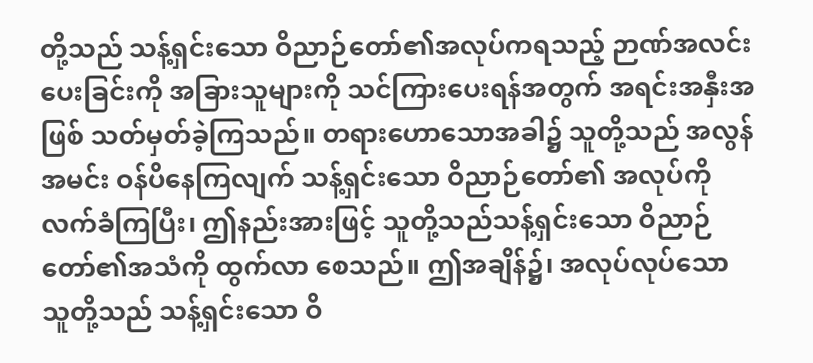တို့သည် သန့်ရှင်းသော ဝိညာဉ်တော်၏အလုပ်ကရသည့် ဉာဏ်အလင်းပေးခြင်းကို အခြားသူများကို သင်ကြားပေးရန်အတွက် အရင်းအနှီးအဖြစ် သတ်မှတ်ခဲ့ကြသည်။ တရားဟောသောအခါ၌ သူတို့သည် အလွန်အမင်း ဝန်ပိနေကြလျက် သန့်ရှင်းသော ဝိညာဉ်တော်၏ အလုပ်ကို လက်ခံကြပြီး၊ ဤနည်းအားဖြင့် သူတို့သည်သန့်ရှင်းသော ဝိညာဉ်တော်၏အသံကို ထွက်လာ စေသည်။ ဤအချိန်၌၊ အလုပ်လုပ်သော သူတို့သည် သန့်ရှင်းသော ဝိ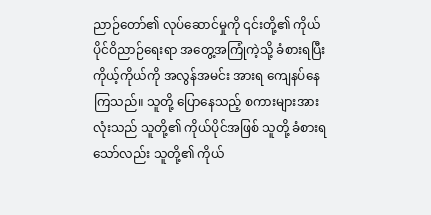ညာဉ်တော်၏ လုပ်ဆောင်မှုကို ၎င်းတို့၏ ကိုယ်ပိုင်ဝိညာဉ်ရေးရာ အတွေ့အကြုံကဲ့သို့ ခံစားရပြီး ကိုယ့်ကိုယ်ကို အလွန်အမင်း အားရ ကျေနပ်နေကြသည်။ သူတို့ ပြောနေသည့် စကားများအားလုံးသည် သူတို့၏ ကိုယ်ပိုင်အဖြစ် သူတို့ ခံစားရသော်လည်း သူတို့၏ ကိုယ်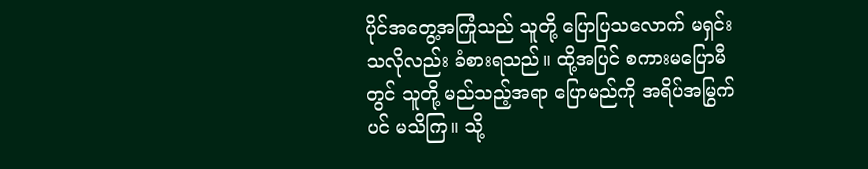ပိုင်အတွေ့အကြုံသည် သူတို့ ပြောပြသလောက် မရှင်း သလိုလည်း ခံစားရသည်။ ထို့အပြင် စကားမပြောမီတွင် သူတို့ မည်သည့်အရာ ပြောမည်ကို အရိပ်အမြွက်ပင် မသိကြ။ သို့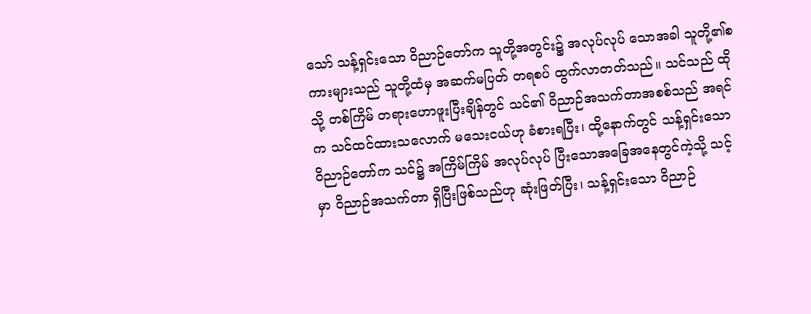သော် သန့်ရှင်းသော ဝိညာဉ်တော်က သူတို့အတွင်း၌ အလုပ်လုပ် သောအခါ သူတို့၏စကားများသည် သူတို့ထံမှ အဆက်မပြတ် တရစပ် ထွက်လာတတ်သည်။ သင်သည် ထိုသို့ တစ်ကြိမ် တရားဟောဖူးပြီးချိန်တွင် သင်၏ ဝိညာဉ်အသက်တာအစစ်သည် အရင်က သင်ထင်ထားသလောက် မသေးငယ်ဟု ခံစားရပြီး၊ ထို့နောက်တွင် သန့်ရှင်းသော ဝိညာဉ်တော်က သင်၌ အကြိမ်ကြိမ် အလုပ်လုပ် ပြီးသောအခြေအနေတွင်ကဲ့သို့ သင့်မှာ ဝိညာဉ်အသက်တာ ရှိပြီးဖြစ်သည်ဟု ဆုံးဖြတ်ပြီး၊ သန့်ရှင်းသော ဝိညာဉ်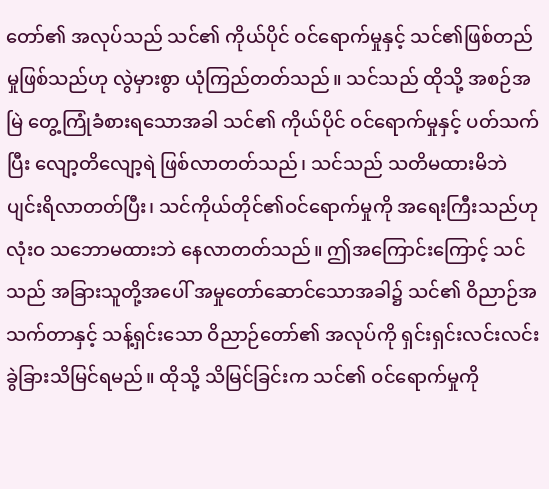တော်၏ အလုပ်သည် သင်၏ ကိုယ်ပိုင် ဝင်ရောက်မှုနှင့် သင်၏ဖြစ်တည်မှုဖြစ်သည်ဟု လွဲမှားစွာ ယုံကြည်တတ်သည်။ သင်သည် ထိုသို့ အစဉ်အမြဲ တွေ့ကြုံခံစားရသောအခါ သင်၏ ကိုယ်ပိုင် ဝင်ရောက်မှုနှင့် ပတ်သက်ပြီး လျော့တိလျော့ရဲ ဖြစ်လာတတ်သည်၊ သင်သည် သတိမထားမိဘဲ ပျင်းရိလာတတ်ပြီး၊ သင်ကိုယ်တိုင်၏ဝင်ရောက်မှုကို အရေးကြီးသည်ဟု လုံးဝ သဘောမထားဘဲ နေလာတတ်သည်။ ဤအကြောင်းကြောင့် သင်သည် အခြားသူတို့အပေါ် အမှုတော်ဆောင်သောအခါ၌ သင်၏ ဝိညာဉ်အသက်တာနှင့် သန့်ရှင်းသော ဝိညာဉ်တော်၏ အလုပ်ကို ရှင်းရှင်းလင်းလင်း ခွဲခြားသိမြင်ရမည်။ ထိုသို့ သိမြင်ခြင်းက သင်၏ ဝင်ရောက်မှုကို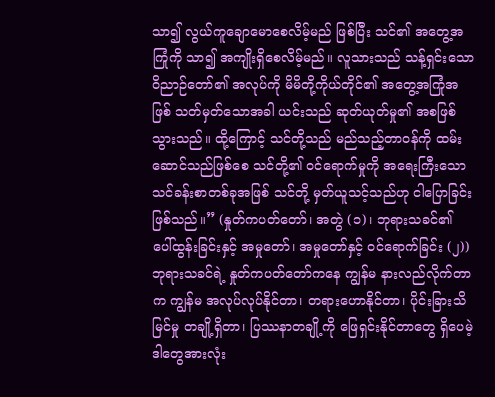သာ၍ လွယ်ကူချောမောစေလိမ့်မည် ဖြစ်ပြီး သင်၏ အတွေ့အကြုံကို သာ၍ အကျိုးရှိစေလိမ့်မည်။ လူသားသည် သန့်ရှင်းသော ဝိညာဉ်တော်၏ အလုပ်ကို မိမိတို့ကိုယ်တိုင်၏ အတွေ့အကြုံအဖြစ် သတ်မှတ်သောအခါ ယင်းသည် ဆုတ်ယုတ်မှု၏ အစဖြစ်သွားသည်။ ထို့ကြောင့် သင်တို့သည် မည်သည့်တာဝန်ကို ထမ်းဆောင်သည်ဖြစ်စေ သင်တို့၏ ဝင်ရောက်မှုကို အရေးကြီးသော သင်ခန်းစာတစ်ခုအဖြစ် သင်တို့ မှတ်ယူသင့်သည်ဟု ငါပြောခြင်း ဖြစ်သည်။” (နှုတ်ကပတ်တော်၊ အတွဲ (၁)၊ ဘုရားသခင်၏ ပေါ်ထွန်းခြင်းနှင့် အမှုတော်၊ အမှုတော်နှင့် ဝင်ရောက်ခြင်း (၂)) ဘုရားသခင်ရဲ့ နှုတ်ကပတ်တော်ကနေ ကျွန်မ နားလည်လိုက်တာက ကျွန်မ အလုပ်လုပ်နိုင်တာ၊ တရားဟောနိုင်တာ၊ ပိုင်းခြားသိမြင်မှု တချို့ရှိတာ၊ ပြဿနာတချို့ကို ဖြေရှင်းနိုင်တာတွေ ရှိပေမဲ့ ဒါတွေအားလုံး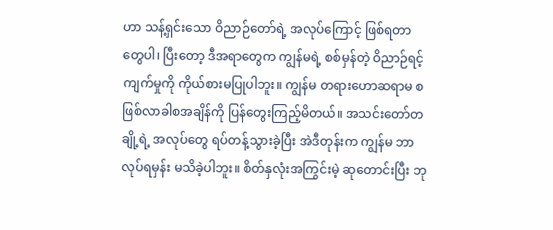ဟာ သန့်ရှင်းသော ဝိညာဉ်တော်ရဲ့ အလုပ်ကြောင့် ဖြစ်ရတာတွေပါ၊ ပြီးတော့ ဒီအရာတွေက ကျွန်မရဲ့ စစ်မှန်တဲ့ ဝိညာဉ်ရင့်ကျက်မှုကို ကိုယ်စားမပြုပါဘူး။ ကျွန်မ တရားဟောဆရာမ စဖြစ်လာခါစအချိန်ကို ပြန်တွေးကြည့်မိတယ်။ အသင်းတော်တချို့ရဲ့ အလုပ်တွေ ရပ်တန့်သွားခဲ့ပြီး အဲဒီတုန်းက ကျွန်မ ဘာလုပ်ရမှန်း မသိခဲ့ပါဘူး။ စိတ်နှလုံးအကြွင်းမဲ့ ဆုတောင်းပြီး ဘု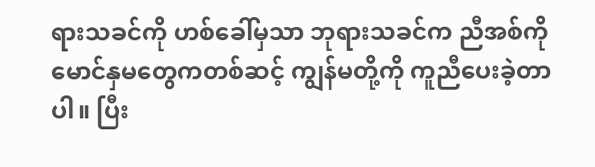ရားသခင်ကို ဟစ်ခေါ်မှသာ ဘုရားသခင်က ညီအစ်ကိုမောင်နှမတွေကတစ်ဆင့် ကျွန်မတို့ကို ကူညီပေးခဲ့တာပါ။ ပြီး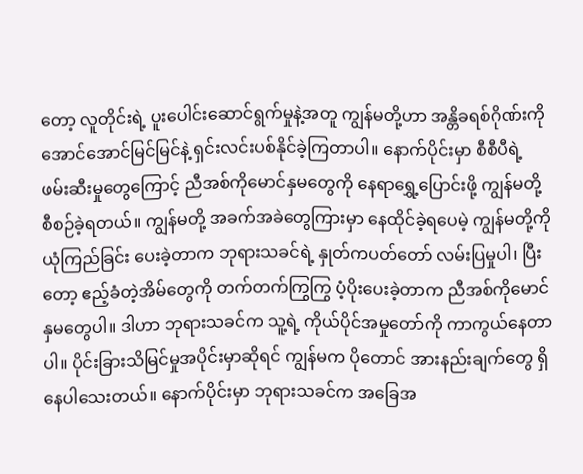တော့ လူတိုင်းရဲ့ ပူးပေါင်းဆောင်ရွက်မှုနဲ့အတူ ကျွန်မတို့ဟာ အန္တိခရစ်ဂိုဏ်းကို အောင်အောင်မြင်မြင်နဲ့ ရှင်းလင်းပစ်နိုင်ခဲ့ကြတာပါ။ နောက်ပိုင်းမှာ စီစီပီရဲ့ ဖမ်းဆီးမှုတွေကြောင့် ညီအစ်ကိုမောင်နှမတွေကို နေရာရွှေ့ပြောင်းဖို့ ကျွန်မတို့ စီစဉ်ခဲ့ရတယ်။ ကျွန်မတို့ အခက်အခဲတွေကြားမှာ နေထိုင်ခဲ့ရပေမဲ့ ကျွန်မတို့ကို ယုံကြည်ခြင်း ပေးခဲ့တာက ဘုရားသခင်ရဲ့ နှုတ်ကပတ်တော် လမ်းပြမှုပါ၊ ပြီးတော့ ဧည့်ခံတဲ့အိမ်တွေကို တက်တက်ကြွကြွ ပံ့ပိုးပေးခဲ့တာက ညီအစ်ကိုမောင်နှမတွေပါ။ ဒါဟာ ဘုရားသခင်က သူ့ရဲ့ ကိုယ်ပိုင်အမှုတော်ကို ကာကွယ်နေတာပါ။ ပိုင်းခြားသိမြင်မှုအပိုင်းမှာဆိုရင် ကျွန်မက ပိုတောင် အားနည်းချက်တွေ ရှိနေပါသေးတယ်။ နောက်ပိုင်းမှာ ဘုရားသခင်က အခြေအ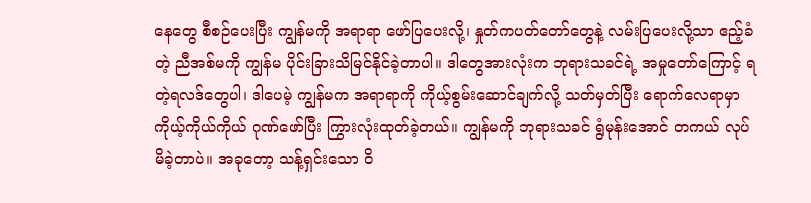နေတွေ စီစဉ်ပေးပြီး ကျွန်မကို အရာရာ ဖော်ပြပေးလို့၊ နှုတ်ကပတ်တော်တွေနဲ့ လမ်းပြပေးလို့သာ ဧည့်ခံတဲ့ ညီအစ်မကို ကျွန်မ ပိုင်းခြားသိမြင်နိုင်ခဲ့တာပါ။ ဒါတွေအားလုံးက ဘုရားသခင်ရဲ့ အမှုတော်ကြောင့် ရတဲ့ရလဒ်တွေပါ၊ ဒါပေမဲ့ ကျွန်မက အရာရာကို ကိုယ့်စွမ်းဆောင်ချက်လို့ သတ်မှတ်ပြီး ရောက်လေရာမှာ ကိုယ့်ကိုယ်ကိုယ် ဂုဏ်ဖော်ပြီး ကြွားလုံးထုတ်ခဲ့တယ်။ ကျွန်မကို ဘုရားသခင် ရွံမုန်းအောင် တကယ် လုပ်မိခဲ့တာပဲ။ အခုတော့ သန့်ရှင်းသော ဝိ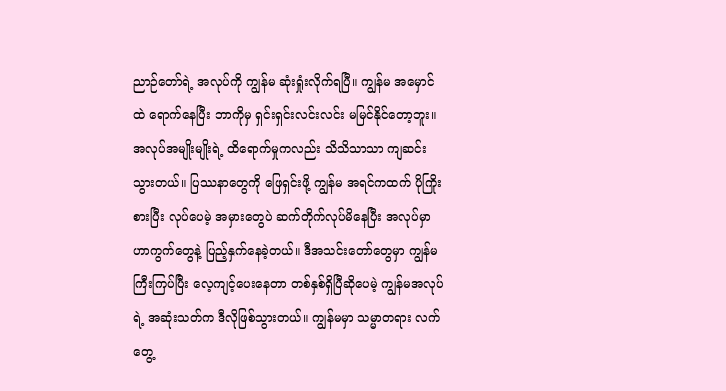ညာဉ်တော်ရဲ့ အလုပ်ကို ကျွန်မ ဆုံးရှုံးလိုက်ရပြီ။ ကျွန်မ အမှောင်ထဲ ရောက်နေပြီး ဘာကိုမှ ရှင်းရှင်းလင်းလင်း မမြင်နိုင်တော့ဘူး။ အလုပ်အမျိုးမျိုးရဲ့ ထိရောက်မှုကလည်း သိသိသာသာ ကျဆင်းသွားတယ်။ ပြဿနာတွေကို ဖြေရှင်းဖို့ ကျွန်မ အရင်ကထက် ပိုကြိုးစားပြီး လုပ်ပေမဲ့ အမှားတွေပဲ ဆက်တိုက်လုပ်မိနေပြီး အလုပ်မှာ ဟာကွက်တွေနဲ့ ပြည့်နှက်နေခဲ့တယ်။ ဒီအသင်းတော်တွေမှာ ကျွန်မ ကြီးကြပ်ပြီး လေ့ကျင့်ပေးနေတာ တစ်နှစ်ရှိပြီဆိုပေမဲ့ ကျွန်မအလုပ်ရဲ့ အဆုံးသတ်က ဒီလိုဖြစ်သွားတယ်။ ကျွန်မမှာ သမ္မာတရား လက်တွေ့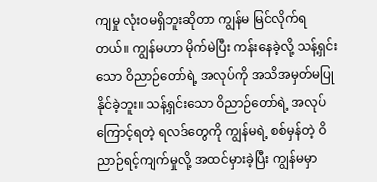ကျမှု လုံးဝမရှိဘူးဆိုတာ ကျွန်မ မြင်လိုက်ရတယ်။ ကျွန်မဟာ မိုက်မဲပြီး ကန်းနေခဲ့လို့ သန့်ရှင်းသော ဝိညာဉ်တော်ရဲ့ အလုပ်ကို အသိအမှတ်မပြုနိုင်ခဲ့ဘူး။ သန့်ရှင်းသော ဝိညာဉ်တော်ရဲ့ အလုပ်ကြောင့်ရတဲ့ ရလဒ်တွေကို ကျွန်မရဲ့ စစ်မှန်တဲ့ ဝိညာဉ်ရင့်ကျက်မှုလို့ အထင်မှားခဲ့ပြီး ကျွန်မမှာ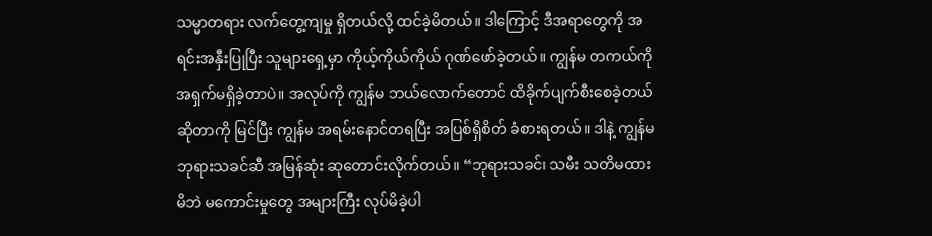သမ္မာတရား လက်တွေ့ကျမှု ရှိတယ်လို့ ထင်ခဲ့မိတယ်။ ဒါကြောင့် ဒီအရာတွေကို အရင်းအနှီးပြုပြီး သူများရှေ့မှာ ကိုယ့်ကိုယ်ကိုယ် ဂုဏ်ဖော်ခဲ့တယ်။ ကျွန်မ တကယ်ကို အရှက်မရှိခဲ့တာပဲ။ အလုပ်ကို ကျွန်မ ဘယ်လောက်တောင် ထိခိုက်ပျက်စီးစေခဲ့တယ်ဆိုတာကို မြင်ပြီး ကျွန်မ အရမ်းနောင်တရပြီး အပြစ်ရှိစိတ် ခံစားရတယ်။ ဒါနဲ့ ကျွန်မ ဘုရားသခင်ဆီ အမြန်ဆုံး ဆုတောင်းလိုက်တယ်။ “ဘုရားသခင်၊ သမီး သတိမထားမိဘဲ မကောင်းမှုတွေ အများကြီး လုပ်မိခဲ့ပါ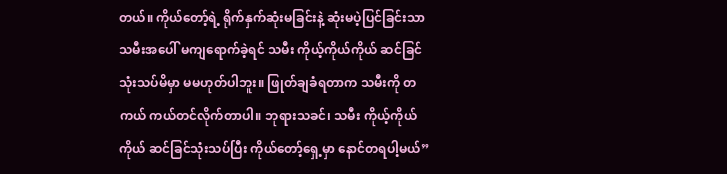တယ်။ ကိုယ်တော့်ရဲ့ ရိုက်နှက်ဆုံးမခြင်းနဲ့ ဆုံးမပဲ့ပြင်ခြင်းသာ သမီးအပေါ် မကျရောက်ခဲ့ရင် သမီး ကိုယ့်ကိုယ်ကိုယ် ဆင်ခြင်သုံးသပ်မိမှာ မမဟုတ်ပါဘူး။ ဖြုတ်ချခံရတာက သမီးကို တကယ် ကယ်တင်လိုက်တာပါ။ ဘုရားသခင်၊ သမီး ကိုယ့်ကိုယ်ကိုယ် ဆင်ခြင်သုံးသပ်ပြီး ကိုယ်တော့်ရှေ့မှာ နောင်တရပါ့မယ်”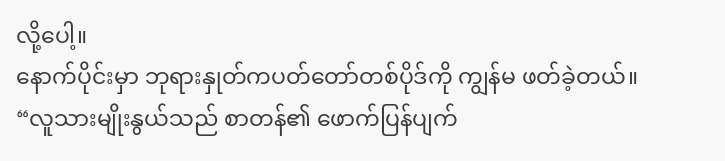လို့ပေါ့။
နောက်ပိုင်းမှာ ဘုရားနှုတ်ကပတ်တော်တစ်ပိုဒ်ကို ကျွန်မ ဖတ်ခဲ့တယ်။ “လူသားမျိုးနွယ်သည် စာတန်၏ ဖောက်ပြန်ပျက်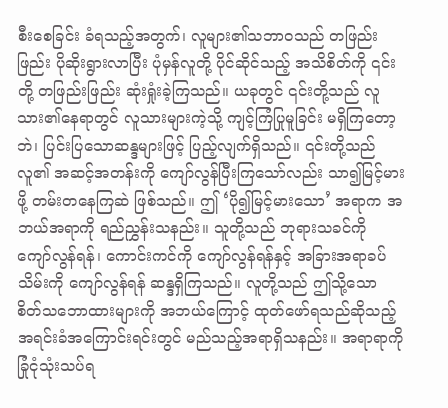စီးစေခြင်း ခံရသည့်အတွက်၊ လူများ၏သဘာဝသည် တဖြည်းဖြည်း ပိုဆိုးရွားလာပြီး ပုံမှန်လူတို့ ပိုင်ဆိုင်သည့် အသိစိတ်ကို ၎င်းတို့ တဖြည်းဖြည်း ဆုံးရှုံးခဲ့ကြသည်။ ယခုတွင် ၎င်းတို့သည် လူသား၏နေရာတွင် လူသားများကဲ့သို့ ကျင့်ကြံပြုမူခြင်း မရှိကြတော့ဘဲ၊ ပြင်းပြသောဆန္ဒများဖြင့် ပြည့်လျက်ရှိသည်။ ၎င်းတို့သည် လူ၏ အဆင့်အတန်းကို ကျော်လွန်ပြီးကြသော်လည်း သာ၍မြင့်မားဖို့ တမ်းတနေကြဆဲ ဖြစ်သည်။ ဤ ‘ပို၍မြင့်မားသော’ အရာက အဘယ်အရာကို ရည်ညွှန်းသနည်း။ သူတို့သည် ဘုရားသခင်ကို ကျော်လွန်ရန်၊ ကောင်းကင်ကို ကျော်လွန်ရန်နှင့် အခြားအရာခပ်သိမ်းကို ကျော်လွန်ရန် ဆန္ဒရှိကြသည်။ လူတို့သည် ဤသို့သော စိတ်သဘောထားများကို အဘယ်ကြောင့် ထုတ်ဖော်ရသည်ဆိုသည့် အရင်းခံအကြောင်းရင်းတွင် မည်သည့်အရာရှိသနည်း။ အရာရာကို ခြုံငုံသုံးသပ်ရ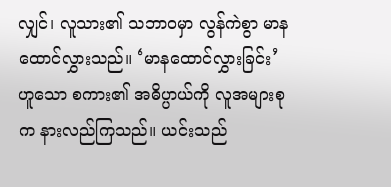လျှင်၊ လူသား၏ သဘာဝမှာ လွန်ကဲစွာ မာနထောင်လွှားသည်။ ‘မာနထောင်လွှားခြင်း’ ဟူသော စကား၏ အဓိပ္ပာယ်ကို လူအများစုက နားလည်ကြသည်။ ယင်းသည်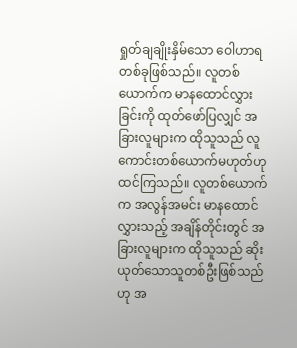ရှုတ်ချချိုးနှိမ်သော ဝေါဟာရတစ်ခုဖြစ်သည်။ လူတစ်ယောက်က မာနထောင်လွှားခြင်းကို ထုတ်ဖော်ပြလျှင် အခြားလူများက ထိုသူသည် လူကောင်းတစ်ယောက်မဟုတ်ဟု ထင်ကြသည်။ လူတစ်ယောက်က အလွန်အမင်း မာနထောင်လွှားသည့် အချိန်တိုင်းတွင် အခြားလူများက ထိုသူသည် ဆိုးယုတ်သောသူတစ်ဦးဖြစ်သည်ဟု အ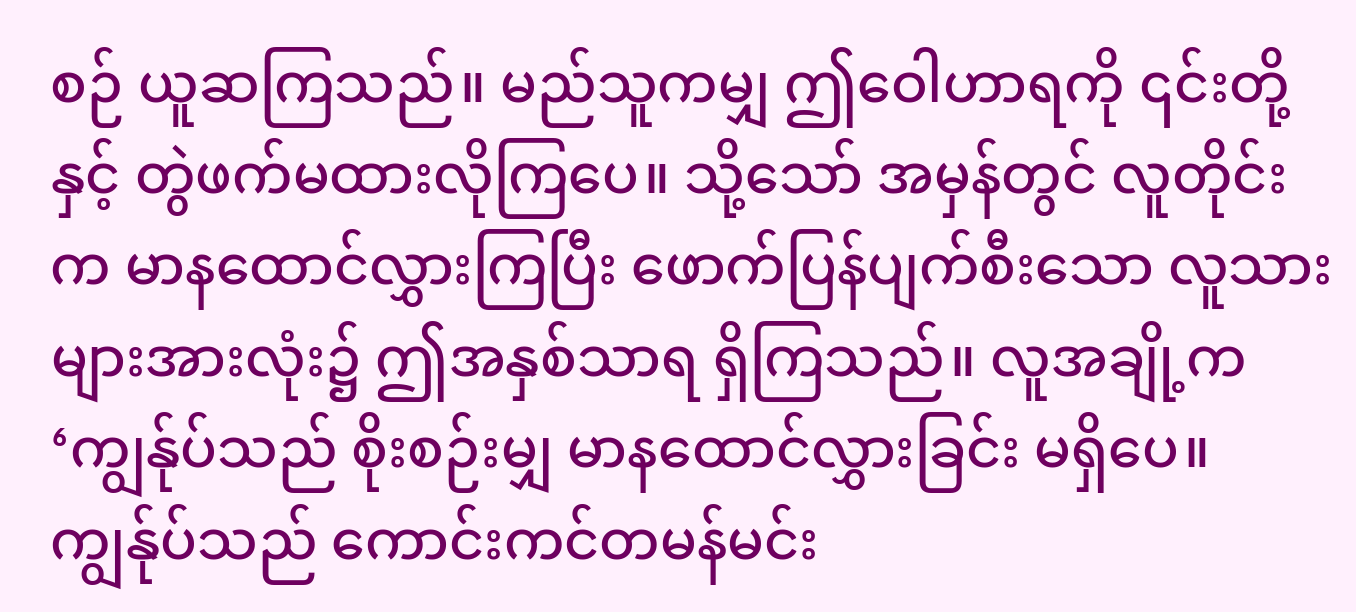စဉ် ယူဆကြသည်။ မည်သူကမျှ ဤဝေါဟာရကို ၎င်းတို့နှင့် တွဲဖက်မထားလိုကြပေ။ သို့သော် အမှန်တွင် လူတိုင်းက မာနထောင်လွှားကြပြီး ဖောက်ပြန်ပျက်စီးသော လူသားများအားလုံး၌ ဤအနှစ်သာရ ရှိကြသည်။ လူအချို့က ‘ကျွန်ုပ်သည် စိုးစဉ်းမျှ မာနထောင်လွှားခြင်း မရှိပေ။ ကျွန်ုပ်သည် ကောင်းကင်တမန်မင်း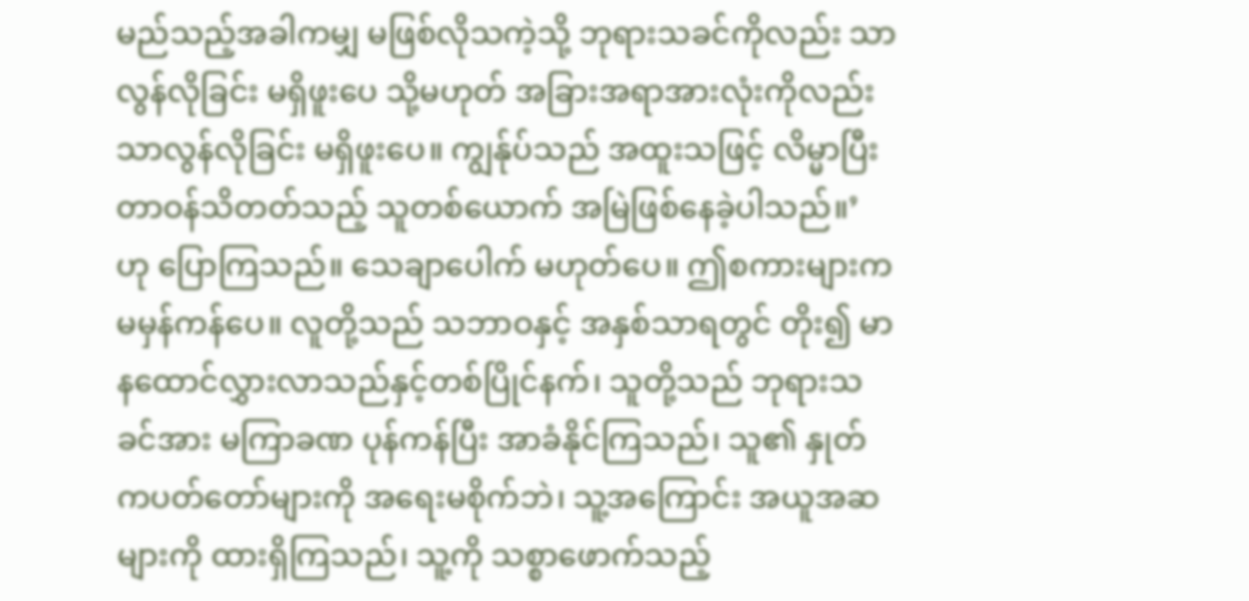မည်သည့်အခါကမျှ မဖြစ်လိုသကဲ့သို့ ဘုရားသခင်ကိုလည်း သာလွန်လိုခြင်း မရှိဖူးပေ သို့မဟုတ် အခြားအရာအားလုံးကိုလည်း သာလွန်လိုခြင်း မရှိဖူးပေ။ ကျွန်ုပ်သည် အထူးသဖြင့် လိမ္မာပြီး တာဝန်သိတတ်သည့် သူတစ်ယောက် အမြဲဖြစ်နေခဲ့ပါသည်။’ ဟု ပြောကြသည်။ သေချာပေါက် မဟုတ်ပေ။ ဤစကားများက မမှန်ကန်ပေ။ လူတို့သည် သဘာဝနှင့် အနှစ်သာရတွင် တိုး၍ မာနထောင်လွှားလာသည်နှင့်တစ်ပြိုင်နက်၊ သူတို့သည် ဘုရားသခင်အား မကြာခဏ ပုန်ကန်ပြီး အာခံနိုင်ကြသည်၊ သူ၏ နှုတ်ကပတ်တော်များကို အရေးမစိုက်ဘဲ၊ သူ့အကြောင်း အယူအဆများကို ထားရှိကြသည်၊ သူ့ကို သစ္စာဖောက်သည့်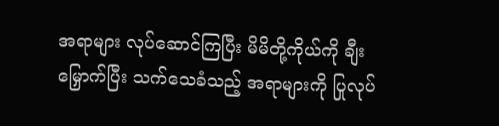အရာများ လုပ်ဆောင်ကြပြီး မိမိတို့ကိုယ်ကို ချီးမြှောက်ပြီး သက်သေခံသည့် အရာများကို ပြုလုပ်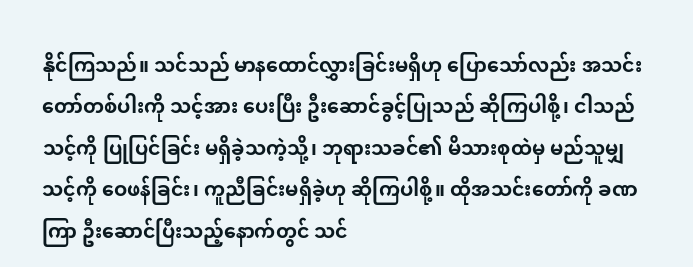နိုင်ကြသည်။ သင်သည် မာနထောင်လွှားခြင်းမရှိဟု ပြောသော်လည်း အသင်းတော်တစ်ပါးကို သင့်အား ပေးပြီး ဦးဆောင်ခွင့်ပြုသည် ဆိုကြပါစို့၊ ငါသည် သင့်ကို ပြုပြင်ခြင်း မရှိခဲ့သကဲ့သို့၊ ဘုရားသခင်၏ မိသားစုထဲမှ မည်သူမျှ သင့်ကို ဝေဖန်ခြင်း၊ ကူညီခြင်းမရှိခဲ့ဟု ဆိုကြပါစို့။ ထိုအသင်းတော်ကို ခဏကြာ ဦးဆောင်ပြီးသည့်နောက်တွင် သင်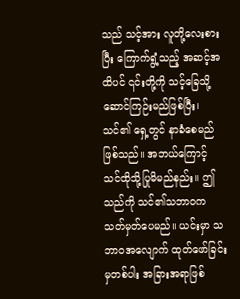သည် သင့်အား လူတို့လေးစားပြီး ကြောက်ရွံ့သည့် အဆင့်အထိပင် ၎င်းတို့ကို သင့်ခြေသို့ ဆောင်ကြဉ်းမည်ဖြစ်ပြီး၊ သင်၏ ရှေ့တွင် နာခံစေမည် ဖြစ်သည်။ အဘယ်ကြောင့် သင်ထိုသို့ပြုမိမည်နည်း။ ဤသည်ကို သင်၏သဘာဝက သတ်မှတ်ပေမည်။ ယင်းမှာ သဘာဝအလျောက် ထုတ်ဖော်ခြင်းမှတစ်ပါး အခြားအရာဖြစ်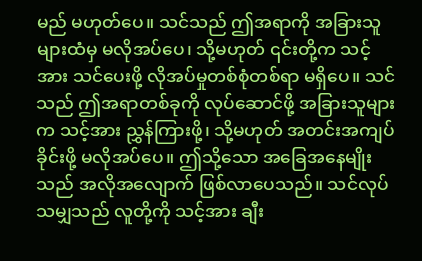မည် မဟုတ်ပေ။ သင်သည် ဤအရာကို အခြားသူများထံမှ မလိုအပ်ပေ၊ သို့မဟုတ် ၎င်းတို့က သင့်အား သင်ပေးဖို့ လိုအပ်မှုတစ်စုံတစ်ရာ မရှိပေ။ သင်သည် ဤအရာတစ်ခုကို လုပ်ဆောင်ဖို့ အခြားသူများက သင့်အား ညွှန်ကြားဖို့၊ သို့မဟုတ် အတင်းအကျပ်ခိုင်းဖို့ မလိုအပ်ပေ။ ဤသို့သော အခြေအနေမျိုးသည် အလိုအလျောက် ဖြစ်လာပေသည်။ သင်လုပ်သမျှသည် လူတို့ကို သင့်အား ချီး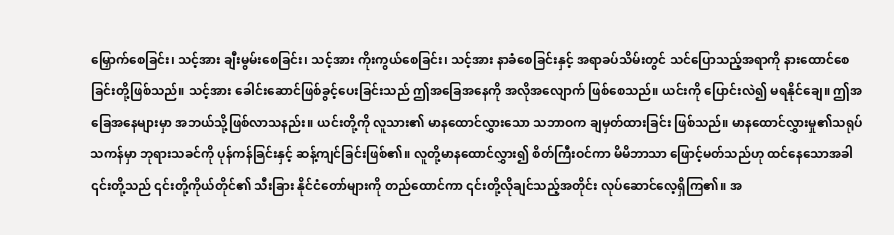မြှောက်စေခြင်း၊ သင့်အား ချီးမွမ်းစေခြင်း၊ သင့်အား ကိုးကွယ်စေခြင်း၊ သင့်အား နာခံစေခြင်းနှင့် အရာခပ်သိမ်းတွင် သင်ပြောသည့်အရာကို နားထောင်စေခြင်းတို့ဖြစ်သည်။ သင့်အား ခေါင်းဆောင်ဖြစ်ခွင့်ပေးခြင်းသည် ဤအခြေအနေကို အလိုအလျောက် ဖြစ်စေသည်။ ယင်းကို ပြောင်းလဲ၍ မရနိုင်ချေ။ ဤအခြေအနေများမှာ အဘယ်သို့ဖြစ်လာသနည်း။ ယင်းတို့ကို လူသား၏ မာနထောင်လွှားသော သဘာဝက ချမှတ်ထားခြင်း ဖြစ်သည်။ မာနထောင်လွှားမှု၏သရုပ်သကန်မှာ ဘုရားသခင်ကို ပုန်ကန်ခြင်းနှင့် ဆန့်ကျင်ခြင်းဖြစ်၏။ လူတို့မာနထောင်လွှား၍ စိတ်ကြီးဝင်ကာ မိမိဘာသာ ဖြောင့်မတ်သည်ဟု ထင်နေသောအခါ ၎င်းတို့သည် ၎င်းတို့ကိုယ်တိုင်၏ သီးခြား နိုင်ငံတော်များကို တည်ထောင်ကာ ၎င်းတို့လိုချင်သည့်အတိုင်း လုပ်ဆောင်လေ့ရှိကြ၏။ အ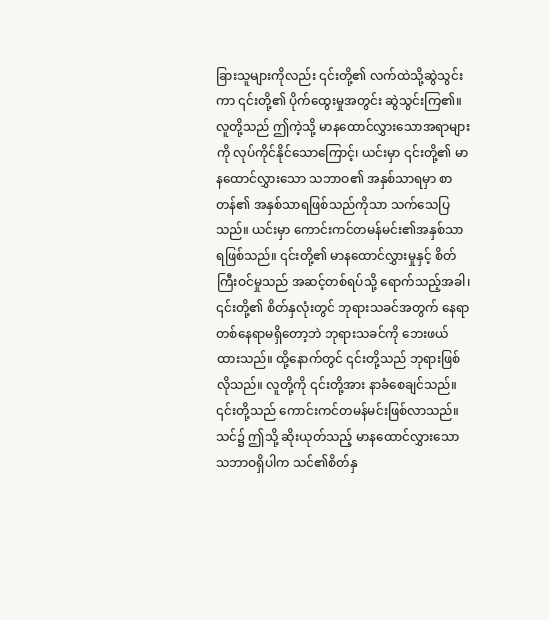ခြားသူများကိုလည်း ၎င်းတို့၏ လက်ထဲသို့ဆွဲသွင်းကာ ၎င်းတို့၏ ပိုက်ထွေးမှုအတွင်း ဆွဲသွင်းကြ၏။ လူတို့သည် ဤကဲ့သို့ မာနထောင်လွှားသောအရာများကို လုပ်ကိုင်နိုင်သောကြောင့်၊ ယင်းမှာ ၎င်းတို့၏ မာနထောင်လွှားသော သဘာဝ၏ အနှစ်သာရမှာ စာတန်၏ အနှစ်သာရဖြစ်သည်ကိုသာ သက်သေပြသည်။ ယင်းမှာ ကောင်းကင်တမန်မင်း၏အနှစ်သာရဖြစ်သည်။ ၎င်းတို့၏ မာနထောင်လွှားမှုနှင့် စိတ်ကြီးဝင်မှုသည် အဆင့်တစ်ရပ်သို့ ရောက်သည့်အခါ၊ ၎င်းတို့၏ စိတ်နှလုံးတွင် ဘုရားသခင်အတွက် နေရာတစ်နေရာမရှိတော့ဘဲ ဘုရားသခင်ကို ဘေးဖယ်ထားသည်။ ထို့နောက်တွင် ၎င်းတို့သည် ဘုရားဖြစ်လိုသည်။ လူတို့ကို ၎င်းတို့အား နာခံစေချင်သည်။ ၎င်းတို့သည် ကောင်းကင်တမန်မင်းဖြစ်လာသည်။ သင်၌ ဤသို့ ဆိုးယုတ်သည့် မာနထောင်လွှားသော သဘာဝရှိပါက သင်၏စိတ်နှ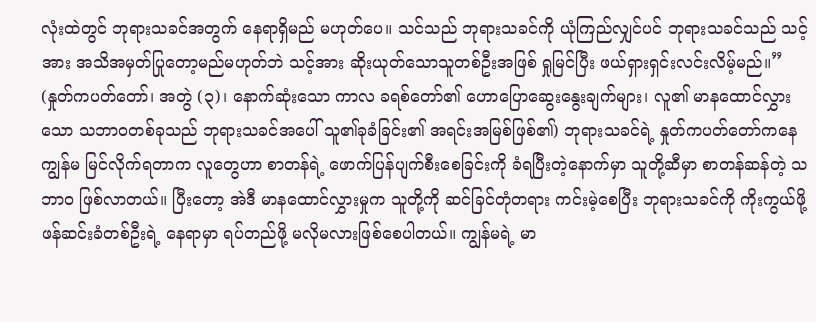လုံးထဲတွင် ဘုရားသခင်အတွက် နေရာရှိမည် မဟုတ်ပေ။ သင်သည် ဘုရားသခင်ကို ယုံကြည်လျှင်ပင် ဘုရားသခင်သည် သင့်အား အသိအမှတ်ပြုတော့မည်မဟုတ်ဘဲ သင့်အား ဆိုးယုတ်သောသူတစ်ဦးအဖြစ် ရှုမြင်ပြီး ဖယ်ရှားရှင်းလင်းလိမ့်မည်။” (နှုတ်ကပတ်တော်၊ အတွဲ (၃)၊ နောက်ဆုံးသော ကာလ ခရစ်တော်၏ ဟောပြောဆွေးနွေးချက်များ၊ လူ၏ မာနထောင်လွှားသော သဘာဝတစ်ခုသည် ဘုရားသခင်အပေါ် သူ၏ခုခံခြင်း၏ အရင်းအမြစ်ဖြစ်၏) ဘုရားသခင်ရဲ့ နှုတ်ကပတ်တော်ကနေ ကျွန်မ မြင်လိုက်ရတာက လူတွေဟာ စာတန်ရဲ့ ဖောက်ပြန်ပျက်စီးစေခြင်းကို ခံရပြီးတဲ့နောက်မှာ သူတို့ဆီမှာ စာတန်ဆန်တဲ့ သဘာဝ ဖြစ်လာတယ်။ ပြီးတော့ အဲဒီ မာနထောင်လွှားမှုက သူတို့ကို ဆင်ခြင်တုံတရား ကင်းမဲ့စေပြီး ဘုရားသခင်ကို ကိုးကွယ်ဖို့ ဖန်ဆင်းခံတစ်ဦးရဲ့ နေရာမှာ ရပ်တည်ဖို့ မလိုမလားဖြစ်စေပါတယ်။ ကျွန်မရဲ့ မာ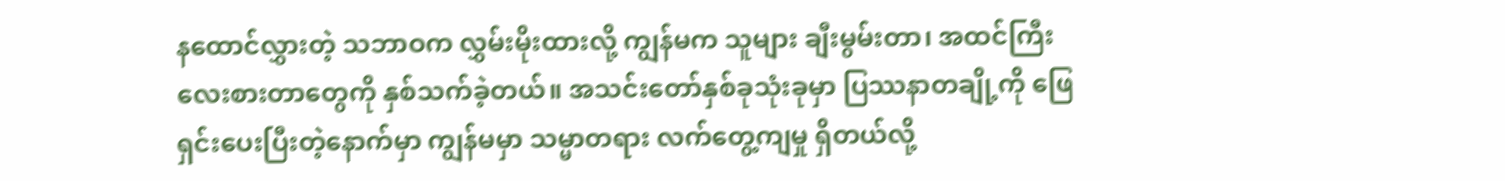နထောင်လွှားတဲ့ သဘာဝက လွှမ်းမိုးထားလို့ ကျွန်မက သူများ ချီးမွမ်းတာ၊ အထင်ကြီးလေးစားတာတွေကို နှစ်သက်ခဲ့တယ်။ အသင်းတော်နှစ်ခုသုံးခုမှာ ပြဿနာတချို့ကို ဖြေရှင်းပေးပြီးတဲ့နောက်မှာ ကျွန်မမှာ သမ္မာတရား လက်တွေ့ကျမှု ရှိတယ်လို့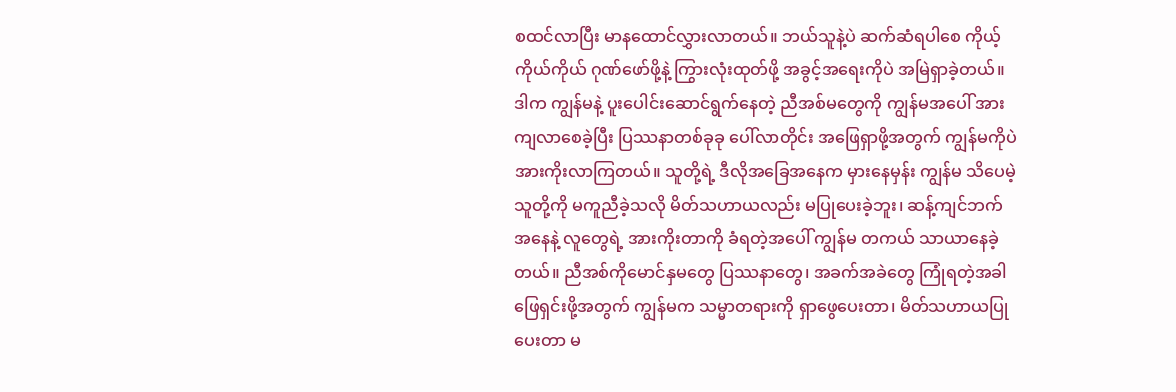စထင်လာပြီး မာနထောင်လွှားလာတယ်။ ဘယ်သူနဲ့ပဲ ဆက်ဆံရပါစေ ကိုယ့်ကိုယ်ကိုယ် ဂုဏ်ဖော်ဖို့နဲ့ ကြွားလုံးထုတ်ဖို့ အခွင့်အရေးကိုပဲ အမြဲရှာခဲ့တယ်။ ဒါက ကျွန်မနဲ့ ပူးပေါင်းဆောင်ရွက်နေတဲ့ ညီအစ်မတွေကို ကျွန်မအပေါ် အားကျလာစေခဲ့ပြီး ပြဿနာတစ်ခုခု ပေါ်လာတိုင်း အဖြေရှာဖို့အတွက် ကျွန်မကိုပဲ အားကိုးလာကြတယ်။ သူတို့ရဲ့ ဒီလိုအခြေအနေက မှားနေမှန်း ကျွန်မ သိပေမဲ့ သူတို့ကို မကူညီခဲ့သလို မိတ်သဟာယလည်း မပြုပေးခဲ့ဘူး၊ ဆန့်ကျင်ဘက်အနေနဲ့ လူတွေရဲ့ အားကိုးတာကို ခံရတဲ့အပေါ် ကျွန်မ တကယ် သာယာနေခဲ့တယ်။ ညီအစ်ကိုမောင်နှမတွေ ပြဿနာတွေ၊ အခက်အခဲတွေ ကြုံရတဲ့အခါ ဖြေရှင်းဖို့အတွက် ကျွန်မက သမ္မာတရားကို ရှာဖွေပေးတာ၊ မိတ်သဟာယပြုပေးတာ မ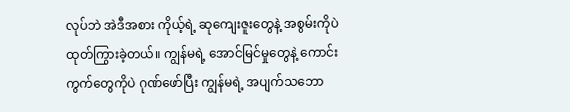လုပ်ဘဲ အဲဒီအစား ကိုယ့်ရဲ့ ဆုကျေးဇူးတွေနဲ့ အစွမ်းကိုပဲ ထုတ်ကြွားခဲ့တယ်။ ကျွန်မရဲ့ အောင်မြင်မှုတွေနဲ့ ကောင်းကွက်တွေကိုပဲ ဂုဏ်ဖော်ပြီး ကျွန်မရဲ့ အပျက်သဘော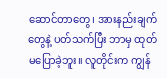ဆောင်တာတွေ၊ အားနည်းချက်တွေနဲ့ ပတ်သက်ပြီး ဘာမှ ထုတ်မပြောခဲ့ဘူး။ လူတိုင်းက ကျွန်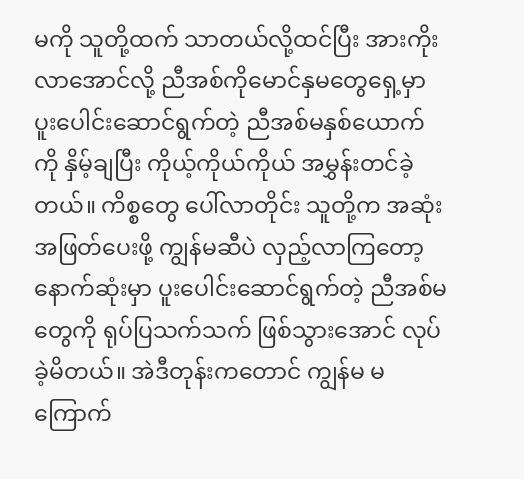မကို သူတို့ထက် သာတယ်လို့ထင်ပြီး အားကိုးလာအောင်လို့ ညီအစ်ကိုမောင်နှမတွေရှေ့မှာ ပူးပေါင်းဆောင်ရွက်တဲ့ ညီအစ်မနှစ်ယောက်ကို နှိမ့်ချပြီး ကိုယ့်ကိုယ်ကိုယ် အမွှန်းတင်ခဲ့တယ်။ ကိစ္စတွေ ပေါ်လာတိုင်း သူတို့က အဆုံးအဖြတ်ပေးဖို့ ကျွန်မဆီပဲ လှည့်လာကြတော့ နောက်ဆုံးမှာ ပူးပေါင်းဆောင်ရွက်တဲ့ ညီအစ်မတွေကို ရုပ်ပြသက်သက် ဖြစ်သွားအောင် လုပ်ခဲ့မိတယ်။ အဲဒီတုန်းကတောင် ကျွန်မ မကြောက်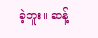ခဲ့ဘူး။ ဆန့်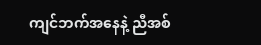ကျင်ဘက်အနေနဲ့ ညီအစ်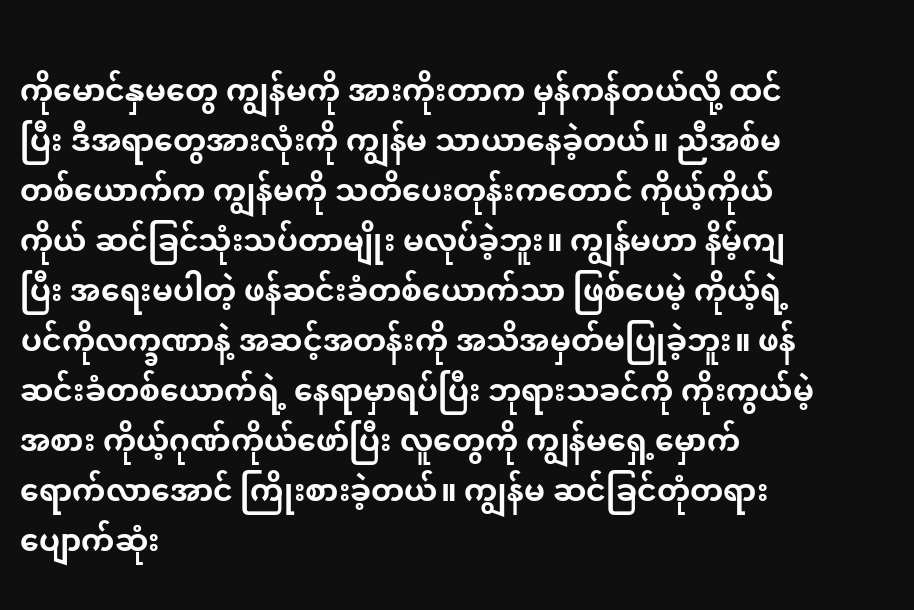ကိုမောင်နှမတွေ ကျွန်မကို အားကိုးတာက မှန်ကန်တယ်လို့ ထင်ပြီး ဒီအရာတွေအားလုံးကို ကျွန်မ သာယာနေခဲ့တယ်။ ညီအစ်မတစ်ယောက်က ကျွန်မကို သတိပေးတုန်းကတောင် ကိုယ့်ကိုယ်ကိုယ် ဆင်ခြင်သုံးသပ်တာမျိုး မလုပ်ခဲ့ဘူး။ ကျွန်မဟာ နိမ့်ကျပြီး အရေးမပါတဲ့ ဖန်ဆင်းခံတစ်ယောက်သာ ဖြစ်ပေမဲ့ ကိုယ့်ရဲ့ ပင်ကိုလက္ခဏာနဲ့ အဆင့်အတန်းကို အသိအမှတ်မပြုခဲ့ဘူး။ ဖန်ဆင်းခံတစ်ယောက်ရဲ့ နေရာမှာရပ်ပြီး ဘုရားသခင်ကို ကိုးကွယ်မဲ့အစား ကိုယ့်ဂုဏ်ကိုယ်ဖော်ပြီး လူတွေကို ကျွန်မရှေ့မှောက် ရောက်လာအောင် ကြိုးစားခဲ့တယ်။ ကျွန်မ ဆင်ခြင်တုံတရား ပျောက်ဆုံး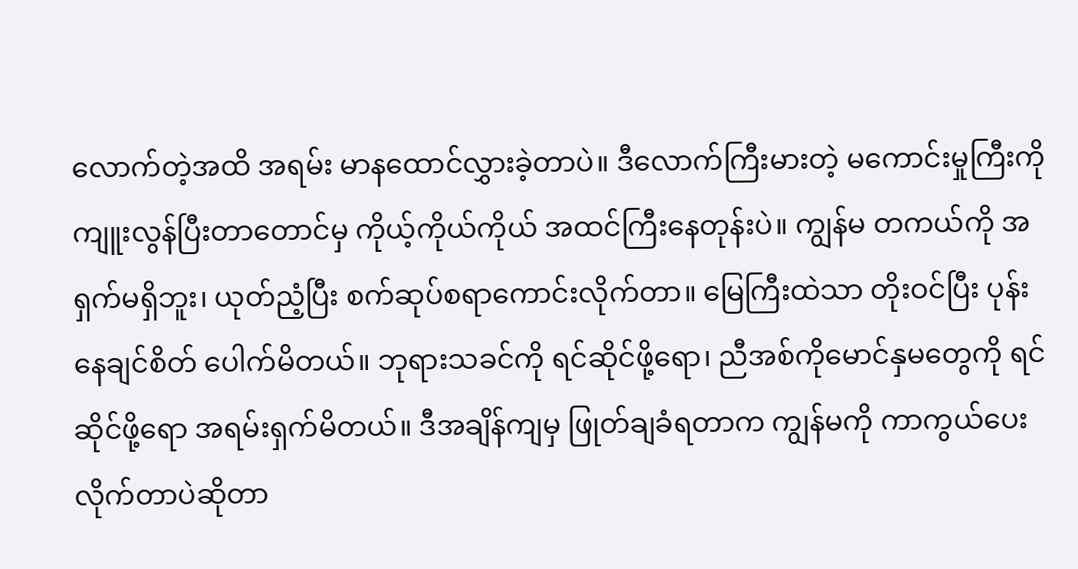လောက်တဲ့အထိ အရမ်း မာနထောင်လွှားခဲ့တာပဲ။ ဒီလောက်ကြီးမားတဲ့ မကောင်းမှုကြီးကို ကျူးလွန်ပြီးတာတောင်မှ ကိုယ့်ကိုယ်ကိုယ် အထင်ကြီးနေတုန်းပဲ။ ကျွန်မ တကယ်ကို အရှက်မရှိဘူး၊ ယုတ်ညံ့ပြီး စက်ဆုပ်စရာကောင်းလိုက်တာ။ မြေကြီးထဲသာ တိုးဝင်ပြီး ပုန်းနေချင်စိတ် ပေါက်မိတယ်။ ဘုရားသခင်ကို ရင်ဆိုင်ဖို့ရော၊ ညီအစ်ကိုမောင်နှမတွေကို ရင်ဆိုင်ဖို့ရော အရမ်းရှက်မိတယ်။ ဒီအချိန်ကျမှ ဖြုတ်ချခံရတာက ကျွန်မကို ကာကွယ်ပေးလိုက်တာပဲဆိုတာ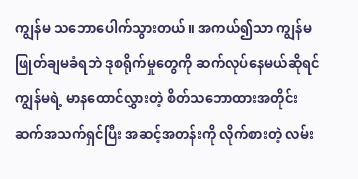ကျွန်မ သဘောပေါက်သွားတယ်။ အကယ်၍သာ ကျွန်မ ဖြုတ်ချမခံရဘဲ ဒုစရိုက်မှုတွေကို ဆက်လုပ်နေမယ်ဆိုရင် ကျွန်မရဲ့ မာနထောင်လွှားတဲ့ စိတ်သဘောထားအတိုင်း ဆက်အသက်ရှင်ပြီး အဆင့်အတန်းကို လိုက်စားတဲ့ လမ်း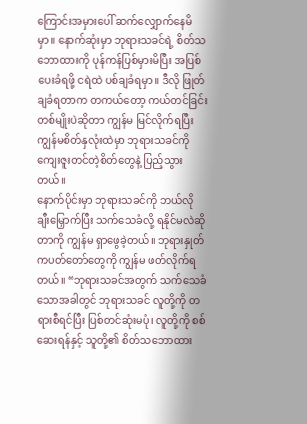ကြောင်းအမှားပေါ် ဆက်လျှောက်နေမိမှာ။ နောက်ဆုံးမှာ ဘုရားသခင်ရဲ့ စိတ်သဘောထားကို ပုန်ကန်ပြစ်မှားမိပြီး အပြစ်ပေးခံရဖို့ ငရဲထဲ ပစ်ချခံရမှာ။ ဒီလို ဖြုတ်ချခံရတာက တကယ်တော့ ကယ်တင်ခြင်း တစ်မျိုးပဲဆိုတာ ကျွန်မ မြင်လိုက်ရပြီး ကျွန်မစိတ်နှလုံးထဲမှာ ဘုရားသခင်ကို ကျေးဇူးတင်တဲ့စိတ်တွေနဲ့ ပြည့်သွားတယ်။
နောက်ပိုင်းမှာ ဘုရားသခင်ကို ဘယ်လို ချီးမြှောက်ပြီး သက်သေခံလို့ ရနိုင်မလဲဆိုတာကို ကျွန်မ ရှာဖွေခဲ့တယ်။ ဘုရားနှုတ်ကပတ်တော်တွေကို ကျွန်မ ဖတ်လိုက်ရတယ်။ “ဘုရားသခင်အတွက် သက်သေခံသောအခါတွင် ဘုရားသခင် လူတို့ကို တရားစီရင်ပြီး ပြစ်တင်ဆုံးမပုံ၊ လူတို့ကို စစ်ဆေးရန်နှင့် သူတို့၏ စိတ်သဘောထား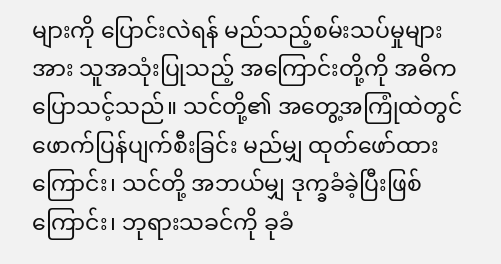များကို ပြောင်းလဲရန် မည်သည့်စမ်းသပ်မှုများအား သူအသုံးပြုသည့် အကြောင်းတို့ကို အဓိက ပြောသင့်သည်။ သင်တို့၏ အတွေ့အကြုံထဲတွင် ဖောက်ပြန်ပျက်စီးခြင်း မည်မျှ ထုတ်ဖော်ထားကြောင်း၊ သင်တို့ အဘယ်မျှ ဒုက္ခခံခဲ့ပြီးဖြစ်ကြောင်း၊ ဘုရားသခင်ကို ခုခံ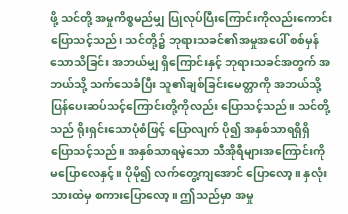ဖို့ သင်တို့ အမှုကိစ္စမည်မျှ ပြုလုပ်ပြီးကြောင်းကိုလည်းကောင်း ပြောသင့်သည်၊ သင်တို့၌ ဘုရားသခင်၏အမှုအပေါ် စစ်မှန်သောသိခြင်း အဘယ်မျှ ရှိကြောင်းနှင့် ဘုရားသခင်အတွက် အဘယ်သို့ သက်သေခံပြီး သူ၏ချစ်ခြင်းမေတ္တာကို အဘယ်သို့ ပြန်ပေးဆပ်သင့်ကြောင်းတို့ကိုလည်း ပြောသင့်သည်။ သင်တို့သည် ရိုးရှင်းသောပုံစံဖြင့် ပြောလျက် ပို၍ အနှစ်သာရရှိရှိ ပြောသင့်သည်။ အနှစ်သာရမဲ့သော သီအိုရီများအကြောင်းကို မပြောလေနှင့်။ ပိုမို၍ လက်တွေ့ကျအောင် ပြောလော့။ နှလုံးသားထဲမှ စကားပြောလော့။ ဤသည်မှာ အမှု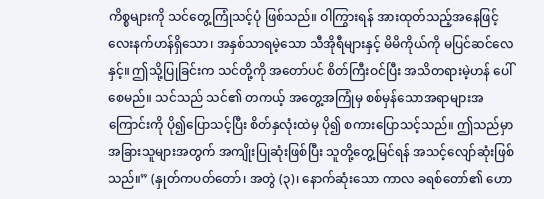ကိစ္စများကို သင်တွေ့ကြုံသင့်ပုံ ဖြစ်သည်။ ဝါကြွားရန် အားထုတ်သည့်အနေဖြင့် လေးနက်ဟန်ရှိသော၊ အနှစ်သာရမဲ့သော သီအိုရီများနှင့် မိမိကိုယ်ကို မပြင်ဆင်လေနှင့်။ ဤသို့ပြုခြင်းက သင်တို့ကို အတော်ပင် စိတ်ကြီးဝင်ပြီး အသိတရားမဲ့ဟန် ပေါ်စေမည်။ သင်သည် သင်၏ တကယ့် အတွေ့အကြုံမှ စစ်မှန်သောအရာများအကြောင်းကို ပို၍ပြောသင့်ပြီး စိတ်နှလုံးထဲမှ ပို၍ စကားပြောသင့်သည်။ ဤသည်မှာ အခြားသူများအတွက် အကျိုးပြုဆုံးဖြစ်ပြီး သူတို့တွေ့မြင်ရန် အသင့်လျော်ဆုံးဖြစ်သည်။” (နှုတ်ကပတ်တော်၊ အတွဲ (၃)၊ နောက်ဆုံးသော ကာလ ခရစ်တော်၏ ဟော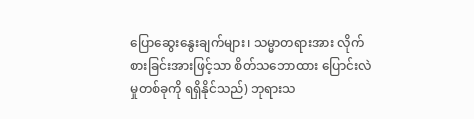ပြောဆွေးနွေးချက်များ၊ သမ္မာတရားအား လိုက်စားခြင်းအားဖြင့်သာ စိတ်သဘောထား ပြောင်းလဲမှုတစ်ခုကို ရရှိနိုင်သည်) ဘုရားသ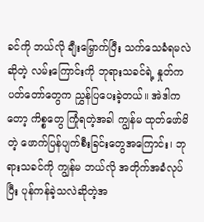ခင်ကို ဘယ်လို ချီးမြှောက်ပြီး သက်သေခံရမလဲဆိုတဲ့ လမ်းကြောင်းကို ဘုရားသခင်ရဲ့ နှုတ်ကပတ်တော်တွေက ညွှန်ပြပေးခဲ့တယ်။ အဲဒါကတော့ ကိစ္စတွေ ကြုံရတဲ့အခါ ကျွန်မ ထုတ်ဖော်မိတဲ့ ဖောက်ပြန်ပျက်စီးခြင်းတွေအကြောင်း၊ ဘုရားသခင်ကို ကျွန်မ ဘယ်လို အတိုက်အခံလုပ်ပြီး ပုန်ကန်ခဲ့သလဲဆိုတဲ့အ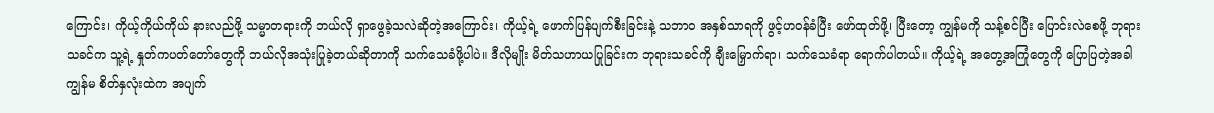ကြောင်း၊ ကိုယ့်ကိုယ်ကိုယ် နားလည်ဖို့ သမ္မာတရားကို ဘယ်လို ရှာဖွေခဲ့သလဲဆိုတဲ့အကြောင်း၊ ကိုယ့်ရဲ့ ဖောက်ပြန်ပျက်စီးခြင်းနဲ့ သဘာဝ အနှစ်သာရကို ဖွင့်ဟဝန်ခံပြီး ဖော်ထုတ်ဖို့၊ ပြီးတော့ ကျွန်မကို သန့်စင်ပြီး ပြောင်းလဲစေဖို့ ဘုရားသခင်က သူ့ရဲ့ နှုတ်ကပတ်တော်တွေကို ဘယ်လိုအသုံးပြုခဲ့တယ်ဆိုတာကို သက်သေခံဖို့ပါပဲ။ ဒီလိုမျိုး မိတ်သဟာယပြုခြင်းက ဘုရားသခင်ကို ချီးမြှောက်ရာ၊ သက်သေခံရာ ရောက်ပါတယ်။ ကိုယ့်ရဲ့ အတွေ့အကြုံတွေကို ပြောပြတဲ့အခါ ကျွန်မ စိတ်နှလုံးထဲက အပျက်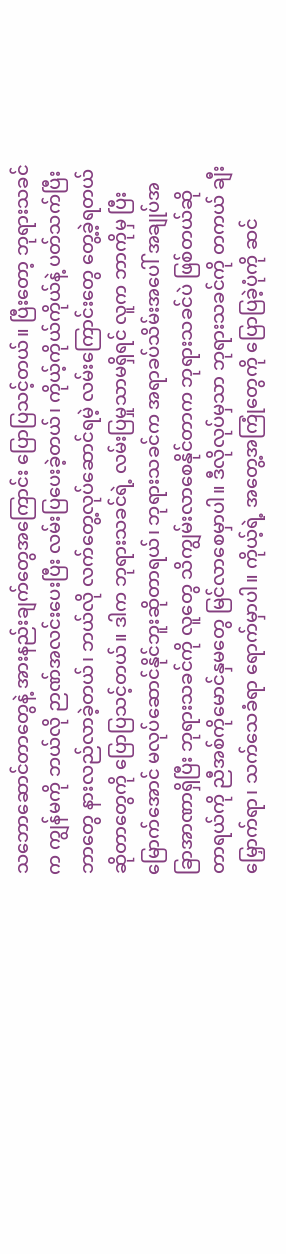သဘောဆောင်တာတွေနဲ့ အားနည်းချက်တွေအကြောင်း ပြောပြသင့်တယ်။ ပြီးတော့ ဘုရားသခင်က ကျွန်မကို ဘယ်လို ဉာဏ်အလင်းပေးပြီး လမ်းပြပေးခဲ့တယ်၊ ကိုယ့်ကိုယ်ကိုယ်နဲ့ ပတ်သက်ပြီး ဘာတွေ နားလည်လာခဲ့တယ်၊ ဘယ်လို လက်တွေ့လုပ်ဆောင်ရမဲ့ လမ်းကြောင်းတွေ တွေ့ခဲ့ရတယ် ဆိုတာတွေကို ပြောပြသင့်တယ်။ ဒါက ဘုရားသခင်ရဲ့ လမ်းပြမှုသာမရှိရင် လူက ဘာကိုမှ ပြီးမြောက်အောင် မလုပ်ဆောင်နိုင်ဘူးဆိုတာရယ်၊ ဘုရားသခင်က အရာခပ်သိမ်းအပေါ် အချုပ်အခြာအာဏာရှိပြီး ဘုရားသခင်ကို လူတွေ သိကျွမ်းလာစေနိုင်တာက ဘုရားသခင်ပဲ ဖြစ်တယ်ဆိုတာရယ်ကို ညီအစ်ကိုမောင်နှမတွေ မြင်လာစေမှာပါ။ ဒီလိုလုပ်မှသာ ဘုရားသခင်ကို တကယ် ချီးမြှောက်ရာ၊ သက်သေခံရာ ရောက်မှာပါ။ ကိုယ့်ရဲ့ အတွေ့အကြုံတွေကို ပြောပြခဲ့ပုံကို ဆင်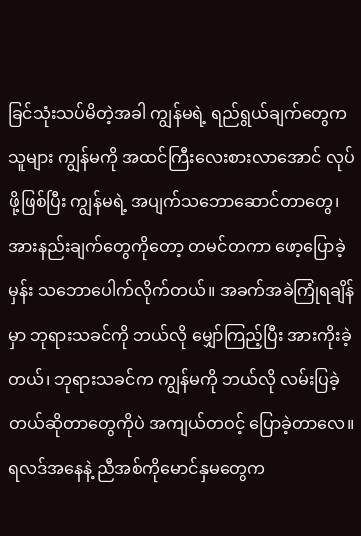ခြင်သုံးသပ်မိတဲ့အခါ ကျွန်မရဲ့ ရည်ရွယ်ချက်တွေက သူများ ကျွန်မကို အထင်ကြီးလေးစားလာအောင် လုပ်ဖို့ဖြစ်ပြီး ကျွန်မရဲ့ အပျက်သဘောဆောင်တာတွေ၊ အားနည်းချက်တွေကိုတော့ တမင်တကာ ဖော့ပြောခဲ့မှန်း သဘောပေါက်လိုက်တယ်။ အခက်အခဲကြုံရချိန်မှာ ဘုရားသခင်ကို ဘယ်လို မျှော်ကြည့်ပြီး အားကိုးခဲ့တယ်၊ ဘုရားသခင်က ကျွန်မကို ဘယ်လို လမ်းပြခဲ့တယ်ဆိုတာတွေကိုပဲ အကျယ်တဝင့် ပြောခဲ့တာလေ။ ရလဒ်အနေနဲ့ ညီအစ်ကိုမောင်နှမတွေက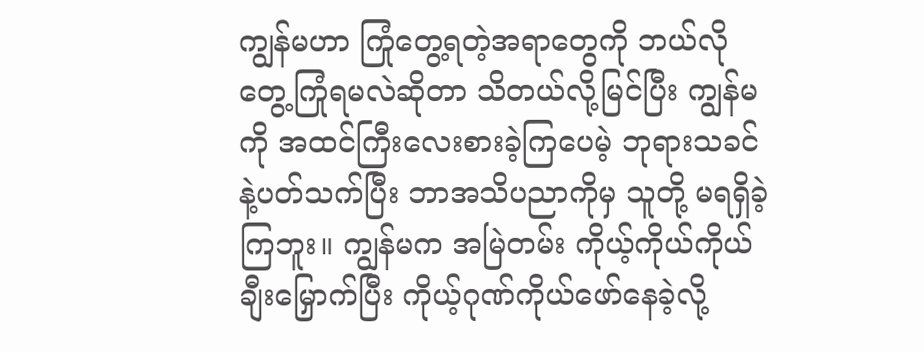ကျွန်မဟာ ကြုံတွေ့ရတဲ့အရာတွေကို ဘယ်လို တွေ့ကြုံရမလဲဆိုတာ သိတယ်လို့မြင်ပြီး ကျွန်မကို အထင်ကြီးလေးစားခဲ့ကြပေမဲ့ ဘုရားသခင်နဲ့ပတ်သက်ပြီး ဘာအသိပညာကိုမှ သူတို့ မရရှိခဲ့ကြဘူး။ ကျွန်မက အမြဲတမ်း ကိုယ့်ကိုယ်ကိုယ် ချီးမြှောက်ပြီး ကိုယ့်ဂုဏ်ကိုယ်ဖော်နေခဲ့လို့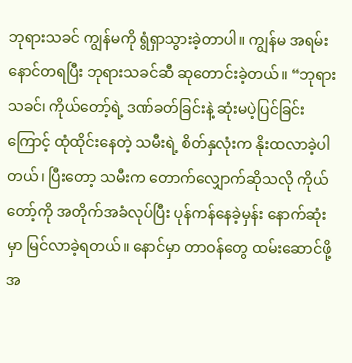ဘုရားသခင် ကျွန်မကို ရွံရှာသွားခဲ့တာပါ။ ကျွန်မ အရမ်းနောင်တရပြီး ဘုရားသခင်ဆီ ဆုတောင်းခဲ့တယ်။ “ဘုရားသခင်၊ ကိုယ်တော့်ရဲ့ ဒဏ်ခတ်ခြင်းနဲ့ ဆုံးမပဲ့ပြင်ခြင်းကြောင့် ထုံထိုင်းနေတဲ့ သမီးရဲ့ စိတ်နှလုံးက နိုးထလာခဲ့ပါတယ်၊ ပြီးတော့ သမီးက တောက်လျှောက်ဆိုသလို ကိုယ်တော့်ကို အတိုက်အခံလုပ်ပြီး ပုန်ကန်နေခဲ့မှန်း နောက်ဆုံးမှာ မြင်လာခဲ့ရတယ်။ နောင်မှာ တာဝန်တွေ ထမ်းဆောင်ဖို့ အ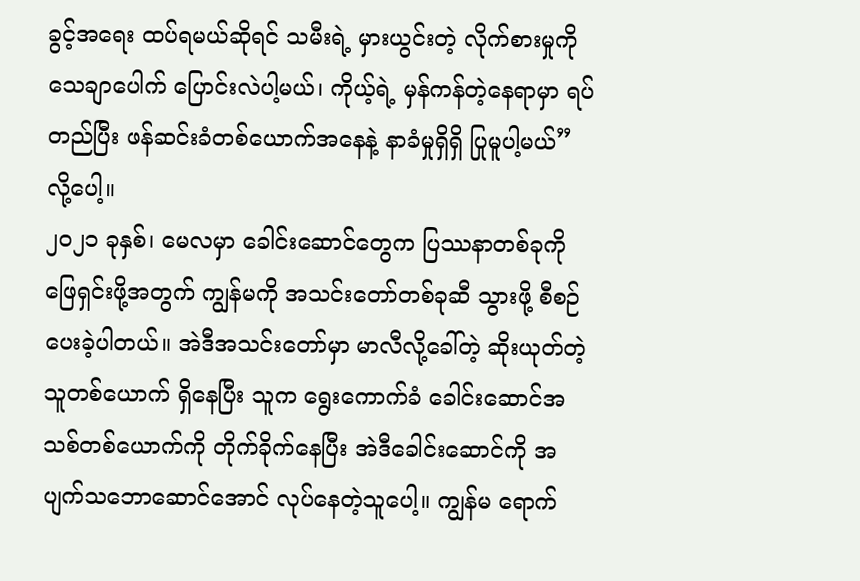ခွင့်အရေး ထပ်ရမယ်ဆိုရင် သမီးရဲ့ မှားယွင်းတဲ့ လိုက်စားမှုကို သေချာပေါက် ပြောင်းလဲပါ့မယ်၊ ကိုယ့်ရဲ့ မှန်ကန်တဲ့နေရာမှာ ရပ်တည်ပြီး ဖန်ဆင်းခံတစ်ယောက်အနေနဲ့ နာခံမှုရှိရှိ ပြုမူပါ့မယ်” လို့ပေါ့။
၂၀၂၁ ခုနှစ်၊ မေလမှာ ခေါင်းဆောင်တွေက ပြဿနာတစ်ခုကို ဖြေရှင်းဖို့အတွက် ကျွန်မကို အသင်းတော်တစ်ခုဆီ သွားဖို့ စီစဉ်ပေးခဲ့ပါတယ်။ အဲဒီအသင်းတော်မှာ မာလီလို့ခေါ်တဲ့ ဆိုးယုတ်တဲ့သူတစ်ယောက် ရှိနေပြီး သူက ရွေးကောက်ခံ ခေါင်းဆောင်အသစ်တစ်ယောက်ကို တိုက်ခိုက်နေပြီး အဲဒီခေါင်းဆောင်ကို အပျက်သဘောဆောင်အောင် လုပ်နေတဲ့သူပေါ့။ ကျွန်မ ရောက်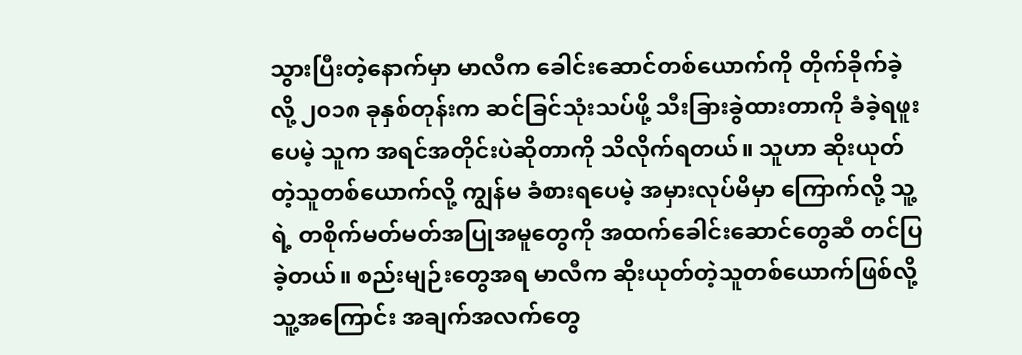သွားပြီးတဲ့နောက်မှာ မာလီက ခေါင်းဆောင်တစ်ယောက်ကို တိုက်ခိုက်ခဲ့လို့ ၂၀၁၈ ခုနှစ်တုန်းက ဆင်ခြင်သုံးသပ်ဖို့ သီးခြားခွဲထားတာကို ခံခဲ့ရဖူးပေမဲ့ သူက အရင်အတိုင်းပဲဆိုတာကို သိလိုက်ရတယ်။ သူဟာ ဆိုးယုတ်တဲ့သူတစ်ယောက်လို့ ကျွန်မ ခံစားရပေမဲ့ အမှားလုပ်မိမှာ ကြောက်လို့ သူ့ရဲ့ တစိုက်မတ်မတ်အပြုအမူတွေကို အထက်ခေါင်းဆောင်တွေဆီ တင်ပြခဲ့တယ်။ စည်းမျဉ်းတွေအရ မာလီက ဆိုးယုတ်တဲ့သူတစ်ယောက်ဖြစ်လို့ သူ့အကြောင်း အချက်အလက်တွေ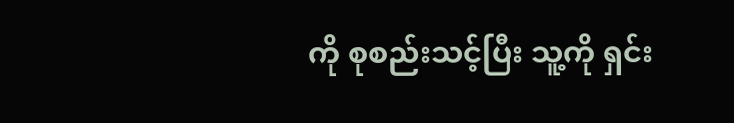ကို စုစည်းသင့်ပြီး သူ့ကို ရှင်း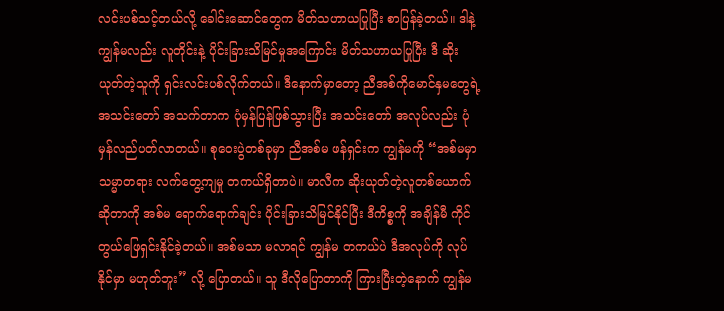လင်းပစ်သင့်တယ်လို့ ခေါင်းဆောင်တွေက မိတ်သဟာယပြုပြီး စာပြန်ခဲ့တယ်။ ဒါနဲ့ ကျွန်မလည်း လူတိုင်းနဲ့ ပိုင်းခြားသိမြင်မှုအကြောင်း မိတ်သဟာယပြုပြီး ဒီ ဆိုးယုတ်တဲ့သူကို ရှင်းလင်းပစ်လိုက်တယ်။ ဒီနောက်မှာတော့ ညီအစ်ကိုမောင်နှမတွေရဲ့ အသင်းတော် အသက်တာက ပုံမှန်ပြန်ဖြစ်သွားပြီး အသင်းတော် အလုပ်လည်း ပုံမှန်လည်ပတ်လာတယ်။ စုဝေးပွဲတစ်ခုမှာ ညီအစ်မ ဖန်ရှင်းက ကျွန်မကို “အစ်မမှာ သမ္မာတရား လက်တွေ့ကျမှု တကယ်ရှိတာပဲ။ မာလီက ဆိုးယုတ်တဲ့လူတစ်ယောက်ဆိုတာကို အစ်မ ရောက်ရောက်ချင်း ပိုင်းခြားသိမြင်နိုင်ပြီး ဒီကိစ္စကို အချိန်မီ ကိုင်တွယ်ဖြေရှင်းနိုင်ခဲ့တယ်။ အစ်မသာ မလာရင် ကျွန်မ တကယ်ပဲ ဒီအလုပ်ကို လုပ်နိုင်မှာ မဟုတ်ဘူး” လို့ ပြောတယ်။ သူ ဒီလိုပြောတာကို ကြားပြီးတဲ့နောက် ကျွန်မ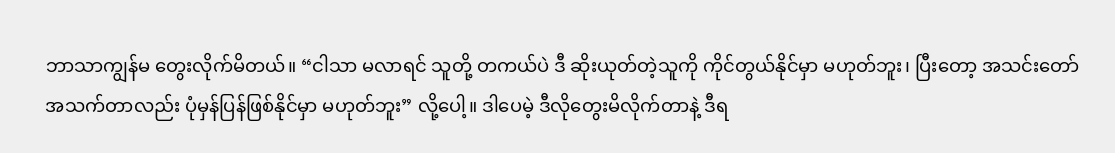ဘာသာကျွန်မ တွေးလိုက်မိတယ်။ “ငါသာ မလာရင် သူတို့ တကယ်ပဲ ဒီ ဆိုးယုတ်တဲ့သူကို ကိုင်တွယ်နိုင်မှာ မဟုတ်ဘူး၊ ပြီးတော့ အသင်းတော် အသက်တာလည်း ပုံမှန်ပြန်ဖြစ်နိုင်မှာ မဟုတ်ဘူး” လို့ပေါ့။ ဒါပေမဲ့ ဒီလိုတွေးမိလိုက်တာနဲ့ ဒီရ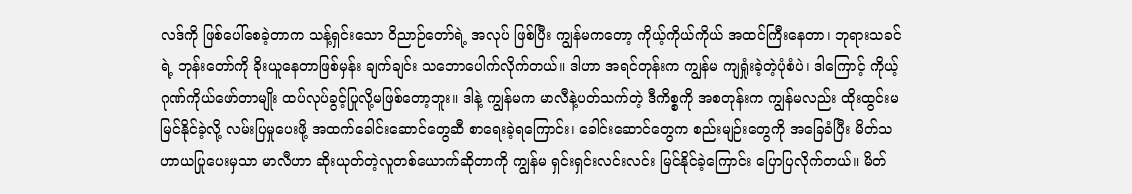လဒ်ကို ဖြစ်ပေါ်စေခဲ့တာက သန့်ရှင်းသော ဝိညာဉ်တော်ရဲ့ အလုပ် ဖြစ်ပြီး ကျွန်မကတော့ ကိုယ့်ကိုယ်ကိုယ် အထင်ကြီးနေတာ၊ ဘုရားသခင်ရဲ့ ဘုန်းတော်ကို ခိုးယူနေတာဖြစ်မှန်း ချက်ချင်း သဘောပေါက်လိုက်တယ်။ ဒါဟာ အရင်တုန်းက ကျွန်မ ကျရှုံးခဲ့တဲ့ပုံစံပဲ၊ ဒါကြောင့် ကိုယ့်ဂုဏ်ကိုယ်ဖော်တာမျိုး ထပ်လုပ်ခွင့်ပြုလို့မဖြစ်တော့ဘူး။ ဒါနဲ့ ကျွန်မက မာလီနဲ့ပတ်သက်တဲ့ ဒီကိစ္စကို အစတုန်းက ကျွန်မလည်း ထိုးထွင်းမမြင်နိုင်ခဲ့လို့ လမ်းပြမှုပေးဖို့ အထက်ခေါင်းဆောင်တွေဆီ စာရေးခဲ့ရကြောင်း၊ ခေါင်းဆောင်တွေက စည်းမျဉ်းတွေကို အခြေခံပြီး မိတ်သဟာယပြုပေးမှသာ မာလီဟာ ဆိုးယုတ်တဲ့လူတစ်ယောက်ဆိုတာကို ကျွန်မ ရှင်းရှင်းလင်းလင်း မြင်နိုင်ခဲ့ကြောင်း ပြောပြလိုက်တယ်။ မိတ်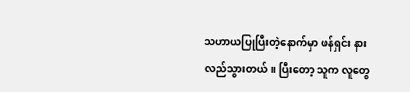သဟာယပြုပြီးတဲ့နောက်မှာ ဖန်ရှင်း နားလည်သွားတယ်။ ပြီးတော့ သူက လူတွေ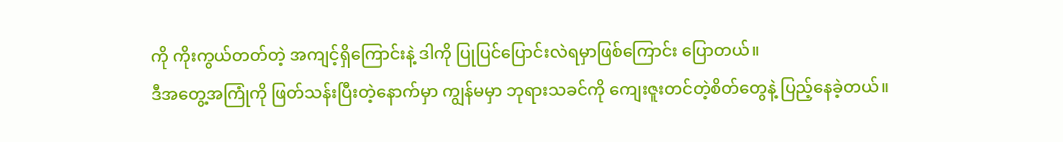ကို ကိုးကွယ်တတ်တဲ့ အကျင့်ရှိကြောင်းနဲ့ ဒါကို ပြုပြင်ပြောင်းလဲရမှာဖြစ်ကြောင်း ပြောတယ်။
ဒီအတွေ့အကြုံကို ဖြတ်သန်းပြီးတဲ့နောက်မှာ ကျွန်မမှာ ဘုရားသခင်ကို ကျေးဇူးတင်တဲ့စိတ်တွေနဲ့ ပြည့်နေခဲ့တယ်။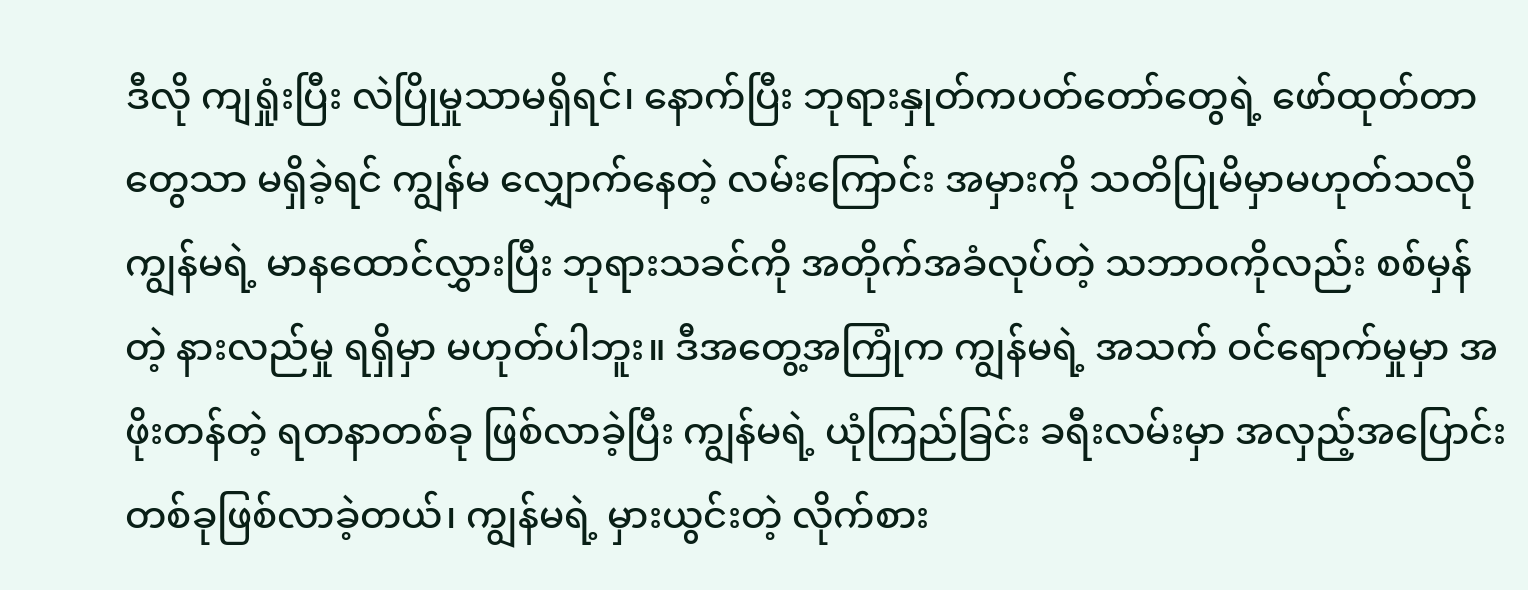ဒီလို ကျရှုံးပြီး လဲပြိုမှုသာမရှိရင်၊ နောက်ပြီး ဘုရားနှုတ်ကပတ်တော်တွေရဲ့ ဖော်ထုတ်တာတွေသာ မရှိခဲ့ရင် ကျွန်မ လျှောက်နေတဲ့ လမ်းကြောင်း အမှားကို သတိပြုမိမှာမဟုတ်သလို ကျွန်မရဲ့ မာနထောင်လွှားပြီး ဘုရားသခင်ကို အတိုက်အခံလုပ်တဲ့ သဘာဝကိုလည်း စစ်မှန်တဲ့ နားလည်မှု ရရှိမှာ မဟုတ်ပါဘူး။ ဒီအတွေ့အကြုံက ကျွန်မရဲ့ အသက် ဝင်ရောက်မှုမှာ အဖိုးတန်တဲ့ ရတနာတစ်ခု ဖြစ်လာခဲ့ပြီး ကျွန်မရဲ့ ယုံကြည်ခြင်း ခရီးလမ်းမှာ အလှည့်အပြောင်း တစ်ခုဖြစ်လာခဲ့တယ်၊ ကျွန်မရဲ့ မှားယွင်းတဲ့ လိုက်စား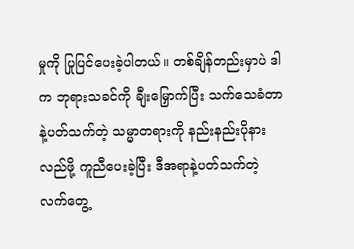မှုကို ပြုပြင်ပေးခဲ့ပါတယ်။ တစ်ချိန်တည်းမှာပဲ ဒါက ဘုရားသခင်ကို ချီးမြှောက်ပြီး သက်သေခံတာနဲ့ပတ်သက်တဲ့ သမ္မာတရားကို နည်းနည်းပိုနားလည်ဖို့ ကူညီပေးခဲ့ပြီး ဒီအရာနဲ့ပတ်သက်တဲ့ လက်တွေ့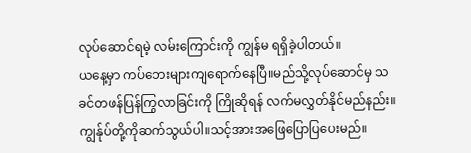လုပ်ဆောင်ရမဲ့ လမ်းကြောင်းကို ကျွန်မ ရရှိခဲ့ပါတယ်။
ယနေ့မှာ ကပ်ဘေးများကျရောက်နေပြီ။မည်သို့လုပ်ဆောင်မှ သခင်တဖန်ပြန်ကြွလာခြင်းကို ကြိုဆိုရန် လက်မလွှတ်နိုင်မည်နည်း။ကျွန်ုပ်တို့ကိုဆက်သွယ်ပါ။သင့်အားအဖြေပြောပြပေးမည်။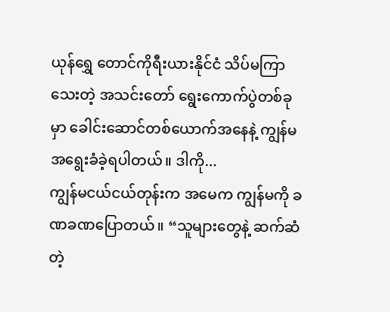ယုန်ရွှေ တောင်ကိုရီးယားနိုင်ငံ သိပ်မကြာသေးတဲ့ အသင်းတော် ရွေးကောက်ပွဲတစ်ခုမှာ ခေါင်းဆောင်တစ်ယောက်အနေနဲ့ ကျွန်မ အရွေးခံခဲ့ရပါတယ်။ ဒါကို...
ကျွန်မငယ်ငယ်တုန်းက အမေက ကျွန်မကို ခဏခဏပြောတယ်။ “သူများတွေနဲ့ ဆက်ဆံတဲ့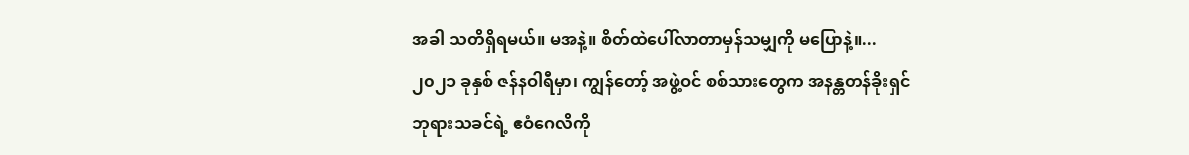အခါ သတိရှိရမယ်။ မအနဲ့။ စိတ်ထဲပေါ်လာတာမှန်သမျှကို မပြောနဲ့။...
၂၀၂၁ ခုနှစ် ဇန်နဝါရီမှာ၊ ကျွန်တော့် အဖွဲ့ဝင် စစ်သားတွေက အနန္တတန်ခိုးရှင် ဘုရားသခင်ရဲ့ ဧဝံဂေလိကို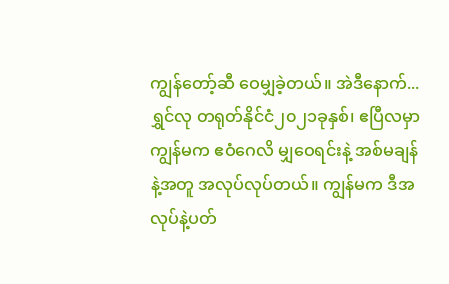ကျွန်တော့်ဆီ ဝေမျှခဲ့တယ်။ အဲဒီနောက်...
ရွှင်လု တရုတ်နိုင်ငံ၂၀၂၁ခုနှစ်၊ ဧပြီလမှာ ကျွန်မက ဧဝံဂေလိ မျှဝေရင်းနဲ့ အစ်မချန်နဲ့အတူ အလုပ်လုပ်တယ်။ ကျွန်မက ဒီအလုပ်နဲ့ပတ်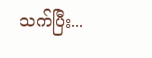သက်ပြီး...